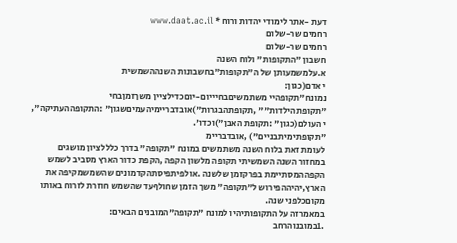דעת -אתר לימודי יהדות ורוח * www.daat.ac.il
רחמים שר-שלום
רחמים שר-שלום
חשבון "התקופות" ולוח השנה
א.עלמשמעותן של ה"תקופות"בחשבונות השנההשמשית
י אדם(כגון:
נמונח"תקופהיי משתמשיםבחיייום-יוםכדילציין משךזמןבחי
"תקופתהילדות"" ,תקופתהבגרות")אובדבריימיהעמיםשגון" :התקופההעתיקה",
י העולם(כגון" :תקופת האבן")וכדו'.
"תקופתימיתבניים") ,אובדבריימ
לעומת זאת בלוח השנה משתמשים במונח "תקופה" בדרך כלללציון מושגים
במחזור השנה השמשיתי תקופה מלשון הקפה ,הקפת כדור הארץ מסביב לשמש
הקפההמסתיימת בפרקזמן שלשנה .אולפיתפיסתהקדמונים שהשמשמקיפה את
הארץ,יהיההפירוש ל"תקופה" משך הזמן שחולףעד שהשמש חוזרת לזרוח באותו
מקוםכלפני שנה.
במאמרזה על התקופותיהיו למונח "תקופה"המובנים הבאים:
.1במובנוהרחב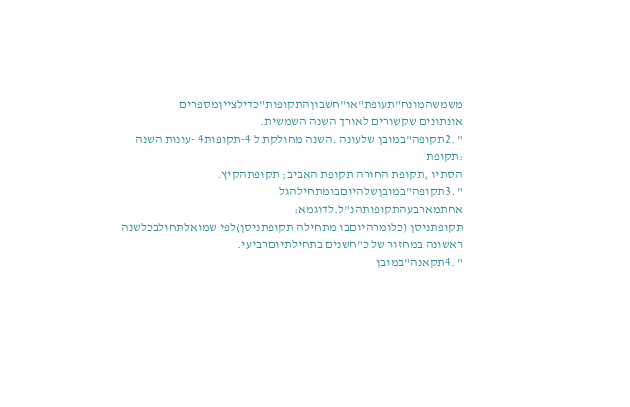משמשהמונח"תעופת"או"חשבוןהתקופות"כדילצייןמספרים
אונתונים שקשורים לאורך השנה השמשית.
" .2תקופה"במובן שלעונה .השנה מחולקת ל 4-תקופות4 -עונות השנה :תקופת
הסתיו ,תקופת החורה תקופת האביב; תקופתהקיץ.
" .3תקופה"במובןשלהיוםבומתחילהגל אחתמארבעהתקופותהנ"ל.לדוגמא:
תקופתניסן (כלומרהיוםבו מתחילה תקופתניסן)לפי שמואלתחולבכלשנה
ראשונה במחזור של כ"חשנים בתחילתיוםרביעי.
" .4תקאנה"במובן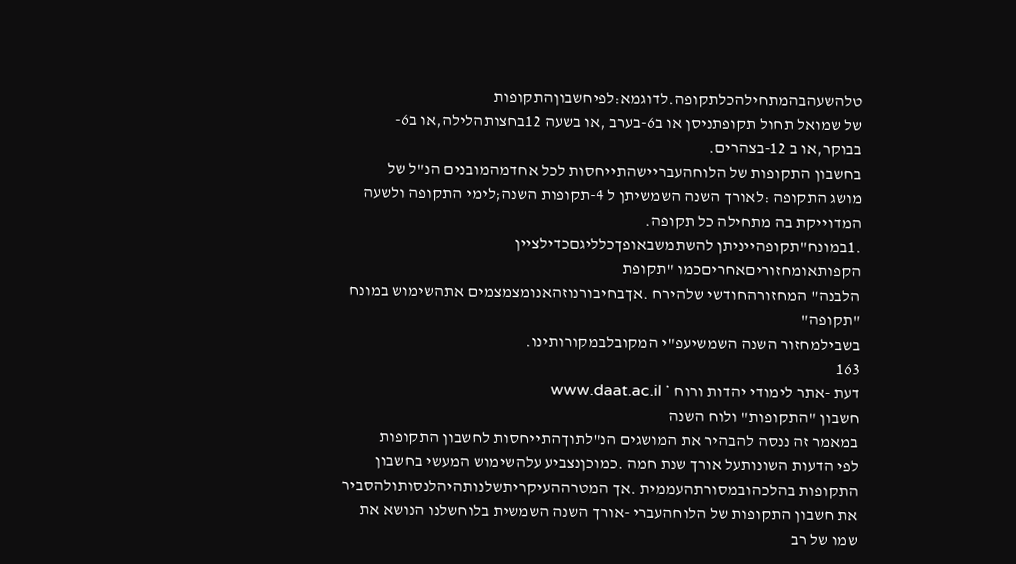טלהשעהבהמתחילהכלתקופה.לדוגמא:לפיחשבוןהתקופות
של שמואל תחול תקופתניסן או ב6-בערב ,או בשעה 12בחצותהלילה,או ב6-
בבוקר,או ב 12-בצהרים.
בחשבון התקופות של הלוחהעבריישהתייחסות לכל אחדמהמובנים הנ"ל של
מושג התקופה :לאורך השנה השמשיתן ל 4-תקופות השנה;לימי התקופה ולשעה
המדוייקת בה מתחילה כל תקופה.
.1במונח"תקופהייניתן להשתמשבאופךכלליגםכדילציין הקפותאומחזוריםאחריםכמו "תקופת
הלבנה" המחזורהחודשי שלהירח .אךבחיבורנוזהאנומצמצמים אתהשימוש במונח "תקופה"
בשבילמחזור השנה השמשיעפ"י המקובלבמקורותינו.
163
דעת -אתר לימודי יהדות ורוח * www.daat.ac.il
חשבון "התקופות" ולוח השנה
במאמר זה ננסה להבהיר את המושגים הנ"לתוךהתייחסות לחשבון התקופות
לפי הדעות השונותעל אורך שנת חמה .כמוכןנצביע עלהשימוש המעשי בחשבון
התקופות בהלכהובמסורתהעממית .אך המטרההעיקריתשלנותהיהלנסותולהסביר
את חשבון התקופות של הלוחהעברי -אורך השנה השמשית בלוחשלנו הנושא את
שמו של רב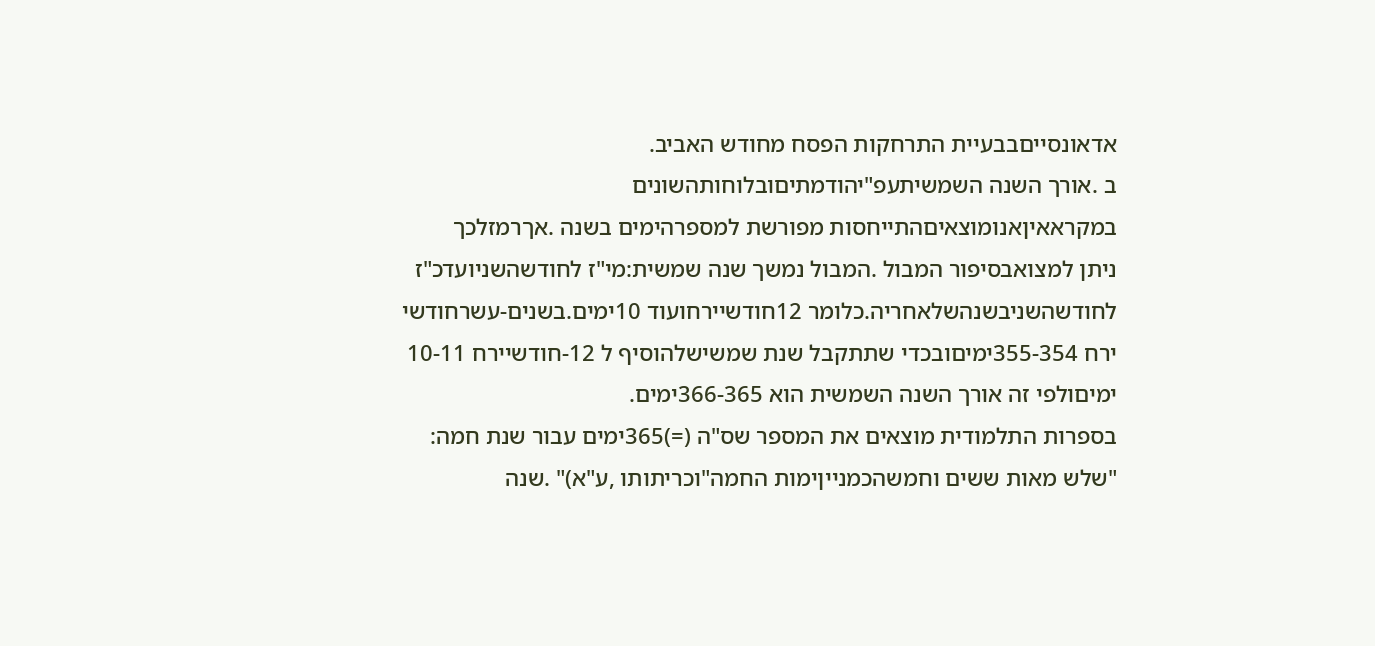אדאונסייםבבעיית התרחקות הפסח מחודש האביב.
ב .אורך השנה השמשיתעפ"יהודמתיםובלוחותהשונים
במקראאיןאנומוצאיםהתייחסות מפורשת למספרהימים בשנה .אךרמזלכך
ניתן למצואבסיפור המבול .המבול נמשך שנה שמשית:מי"ז לחודשהשניועדכ"ז
לחודשהשניבשנהשלאחריה.כלומר 12חודשיירחועוד 10ימים.בשנים-עשרחודשי
ירח 355-354ימיםובכדי שתתקבל שנת שמשישלהוסיף ל 12-חודשיירח 10-11
ימיםולפי זה אורך השנה השמשית הוא 366-365ימים.
בספרות התלמודית מוצאים את המספר שס"ה (=)365ימים עבור שנת חמה:
"שלש מאות ששים וחמשהכמנייןימות החמה"וכריתותו ,ע"א)" .שנה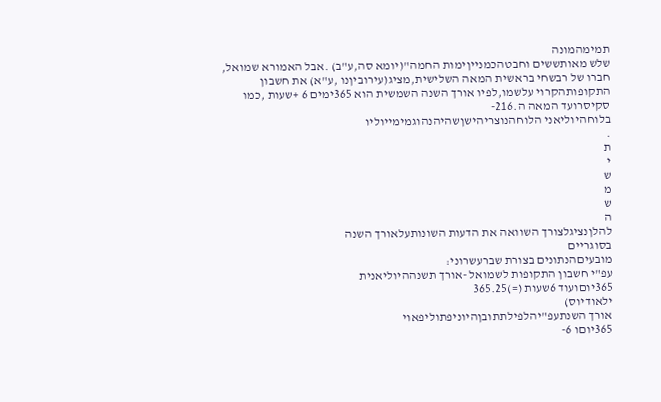תמימהמונה
שלש מאותששים וחבטהכמנייןימות החמה"(יומא סה,ע"ב) .אבל האמורא שמואל,
חברו של רבשחי בראשית המאה השלישית,מציג(עירוביןנו ,ע"א) את חשבון
התקופותהקרוי עלשמו,לפיו אורך השנה השמשית הוא 365ימים 6 +שעות ,כמו
סקיסרועד המאה ה.216-
בלוחהיוליאני הלוחהנוצריהישןשהיהנהוגמימייוליו
.
ת
י
ש
מ
ש
ה
להלןנציגלצורך השוואה את הדעות השונותעלאורך השנה
בסוגריים
מובעיםהנתונים בצורת שברעשרוני:
עפ"י חשבון התקופות לשמואל -אורך תשנההיוליאנית
365יוםועוד 6שעות (=)365.25
ילאודיוס)
אורך השנתעפ"יהלפילתתובןהיוניפתוליפאוי
365יוםו 6-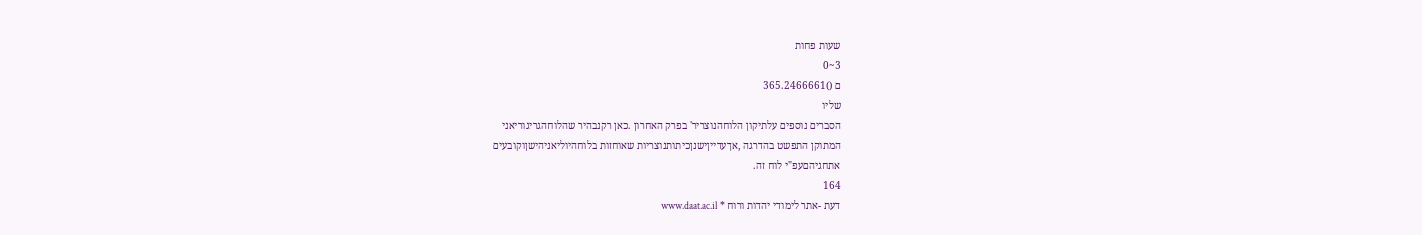שעות פחות
3~0
ם ()365.2466661
שליו
הסברים נוספים עלתיקון הלוחהנוצריר' בפרק האחרון .כאן רקנבהיר שהלוחהגריגוריאני
המתוקן התפשט בהדרגה ,אךעדייןישנןכיתותנוצריות שאוחזות בלוחהיוליאניהישןוקובעים
אתחגיהםעפ"י לוח זה.
164
דעת -אתר לימודי יהדות ורוח * www.daat.ac.il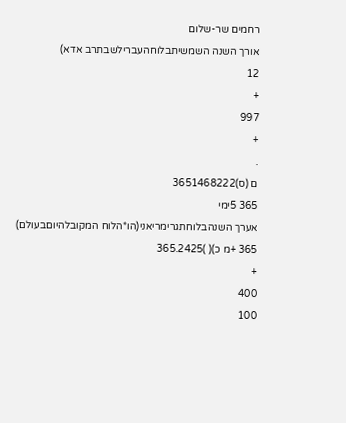רחמים שר-שלום
אורך השנה השמשיתבלוחהעברילשבתרב אדא)
12
+
997
+
.
ם (ס)3651468222
365 5ימי
אערך השנהבלוחתגרימריאני(הו*הלוח המקובלהיוםבעולם)
365 +מ כ)( )365.2425
+
400
100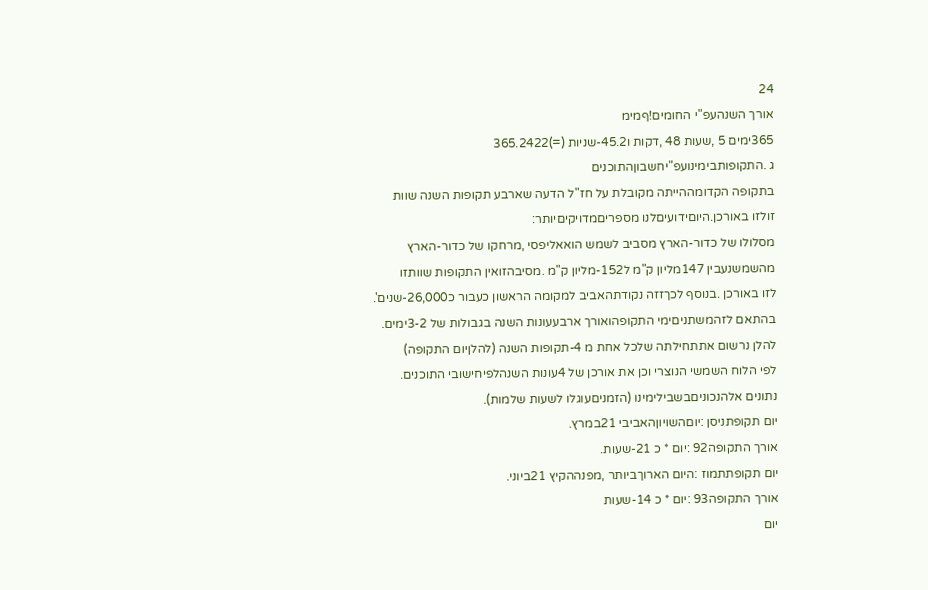24
אורך השנהעפ"י החומים!ףמימ
365ימים 5 ,שעות 48 ,דקות ו45.2-שניות (=)365.2422
ג .התקופותבימינועפ"יחשבוןהתוכנים
בתקופה הקדומההייתה מקובלת על חז"ל הדעה שארבע תקופות השנה שוות
זולזו באורכן.היוםידועיםלנו מספריםמדויקיםיותר:
מסלולו של כדור-הארץ מסביב לשמש הואאליפסי ,מרחקו של כדור-הארץ
מהשמשנעבין 147מליון ק"מ ל152-מליון ק"מ .מסיבהזואין התקופות שוותזו
לזו באורכן .בנוסף לכךזזה נקודתהאביב למקומה הראשון כעבור כ26,000-שנים'.
בהתאם לזהמשתניםימי התקופהואורך ארבעעונות השנה בגבולות של 3-2ימים.
להלן נרשום אתתחילתה שלכל אחת מ 4-תקופות השנה (להלןיום התקופה)
לפי הלוח השמשי הנוצרי וכן את אורכן של 4עונות השנהלפיחישובי התוכנים.
נתונים אלהנכוניםבשבילימינו (הזמניםעוגלו לשעות שלמות).
יום תקופתניסן :יוםהשויוןהאביבי 21במרץ.
אורך התקופה92 :יום * כ 21-שעות.
יום תקופתתמוז :היום הארוךביותר ,מפנההקיץ 21ביוני.
אורך התקופה93 :יום * כ 14-שעות
יום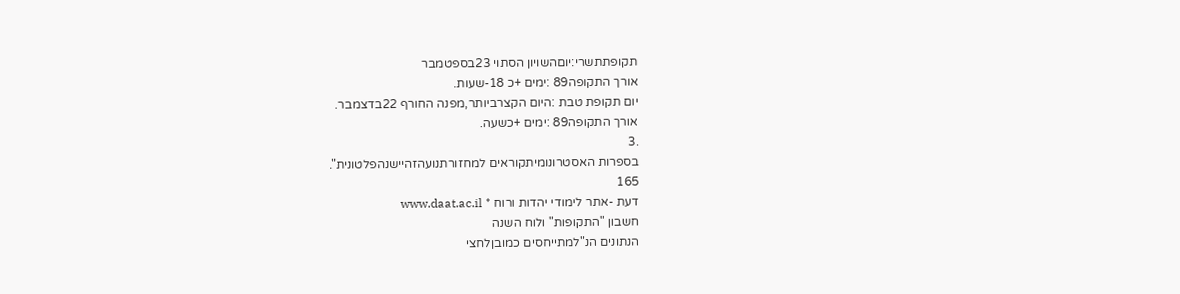תקופתתשרי:יוםהשויון הסתוי 23בספטמבר
אורך התקופה89 :ימים +כ 18-שעות.
יום תקופת טבת :היום הקצרביותר,מפנה החורף 22בדצמבר.
אורך התקופה89 :ימים +כשעה.
.3
בספרות האסטרונומיתקוראים למחזורתנועהזהיישנהפלטונית".
165
דעת -אתר לימודי יהדות ורוח * www.daat.ac.il
חשבון "התקופות" ולוח השנה
הנתונים הנ"למתייחסים כמובןלחצי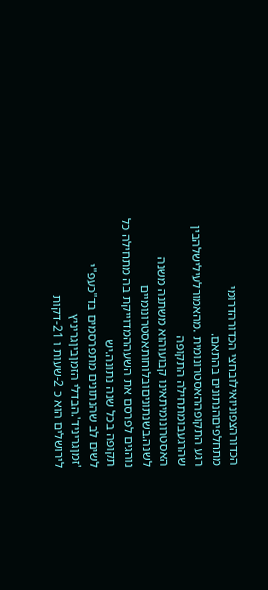הכדורהצפוניואילובחצי הכדורהדרומי
מתחלפיםהנתונים בהתאם.
רגע התקופההאסטרונומית .מהאמורלעילישלהבין שהרגעבומתחילה התקופה
האסטרונומיתאינו קבועוהוא משתנה משנה לשנה.בשנתוניםובלוחותאסטרונומיים
נוהגים לפרסם את השעההמדוייקת בה מתחילה כל תקופה בכל שנה נתונה.יש
לשים לב שהנתונים מתפרסמים בד"כעפ"י 'זמןגריניד'.הבדלי הזמןביןגריניץ
לירושלים הוא כ 2-שעות ו 21-דקות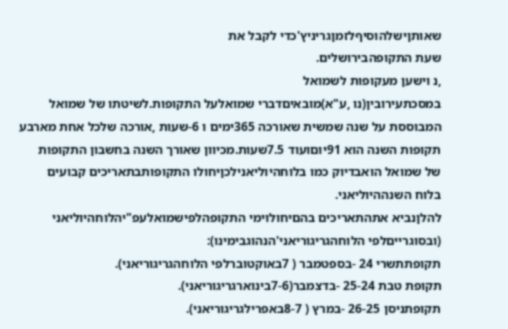שאותןישלהוסיףלזמןגריניץ'כדי לקבל את
שעת התקופהבירושלים.
,נ וישען מעקופות לשמואל
במסכתעירובין(נו ,ע"א)מובאיםדברי שמואלעל התקופות.לשיטתו של שמואל
המבוססת על שנה שמשית שאורכה 365ימים ו 6-שעות ,אורכה שלכל אחת מארבע
תקופות השנה הוא 91יוםועוד 7.5שעות.מכיוון שאורך השנה בחשבון התקופות
של שמואל הואבדיוק כמו בלוחהיוליאנילכןיחולו התקופותבתאריכים קבועים
בלוח השנההיוליאני.
להלןנביא אתהתאריכים בהםיחולוימי התקופהלפישמואלעפ"יהלוחהיוליאני
(ובסוגרייםלפי הלוחהגריגוריאני'הנהוגבימינו):
תקופתתשרי 24 -בספטמבר ( 7באוקטוברלפי הלוחהגריגוריאני).
תקופת טבת 25-24 -בדצמבר(7-6בינוארגריגוריאני).
תקופתניסן 26-25 -במרץ ( 8-7באפרילגריגוריאני).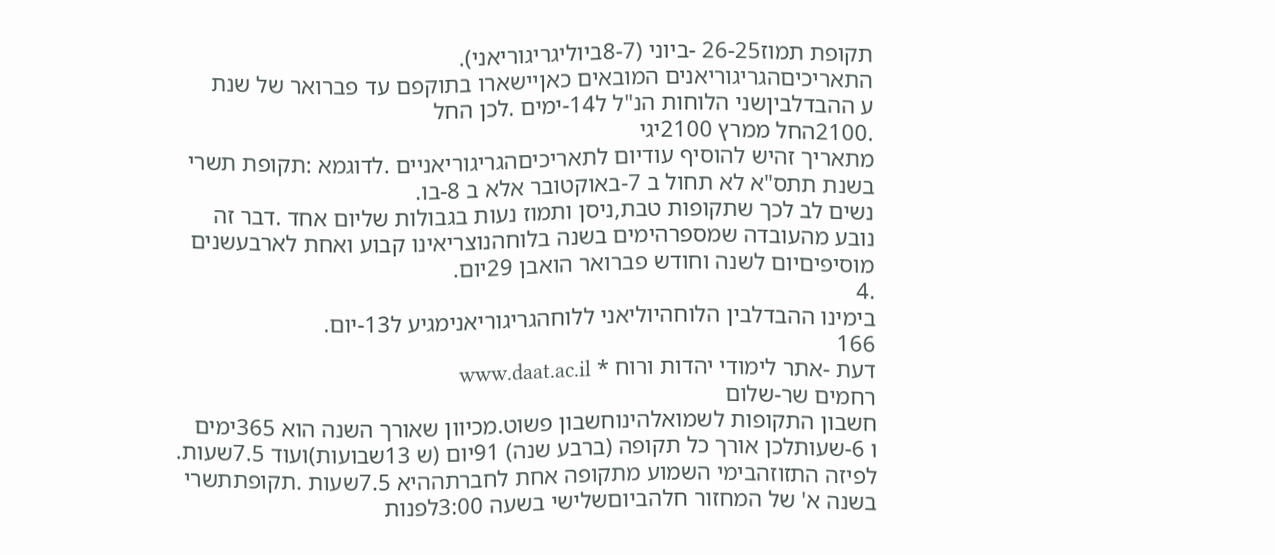תקופת תמוז26-25 -ביוני (8-7ביוליגריגוריאני).
התאריכיםהגריגוריאנים המובאים כאןיישארו בתוקפם עד פברואר של שנת
ע ההבדלביןשני הלוחות הנ"ל ל14-ימים .לכן החל
.2100החל ממרץ 2100יגי
מתאריך זהיש להוסיף עודיום לתאריכיםהגריגוריאניים .לדוגמא :תקופת תשרי
בשנת תתס"א לא תחול ב 7-באוקטובר אלא ב 8-בו.
נשים לב לכך שתקופות טבת,ניסן ותמוז נעות בגבולות שליום אחד .דבר זה
נובע מהעובדה שמספרהימים בשנה בלוחהנוצריאינו קבוע ואחת לארבעשנים
מוסיפיםיום לשנה וחודש פברואר הואבן 29יום.
.4
בימינו ההבדלבין הלוחהיוליאני ללוחהגריגוריאנימגיע ל13-יום.
166
דעת -אתר לימודי יהדות ורוח * www.daat.ac.il
רחמים שר-שלום
חשבון התקופות לשמואלהינוחשבון פשוט.מכיוון שאורך השנה הוא 365ימים
ו 6-שעותלכן אורך כל תקופה (ברבע שנה) 91יום (ש 13שבועות)ועוד 7.5שעות.
לפיזה התזוזהבימי השמוע מתקופה אחת לחברתההיא 7.5שעות .תקופתתשרי
בשנה א' של המחזור חלהביוםשלישי בשעה 3:00לפנות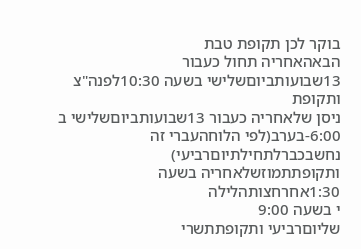בוקר לכן תקופת טבת
הבאהאחריה תחול כעבור 13שבועותביוםשלישי בשעה 10:30לפנה"צ ותקופת
ניסן שלאחריה כעבור 13שבועותביוםשלישי ב 6:00-בערב(לפי הלוחהעברי זה
נחשבכברלתחילתיוםרביעי) ותקופתתמוזשלאחריה בשעה 1:30אחרחצותהלילה
י בשעה 9:00
שליוםרביעי ותקופתתשרי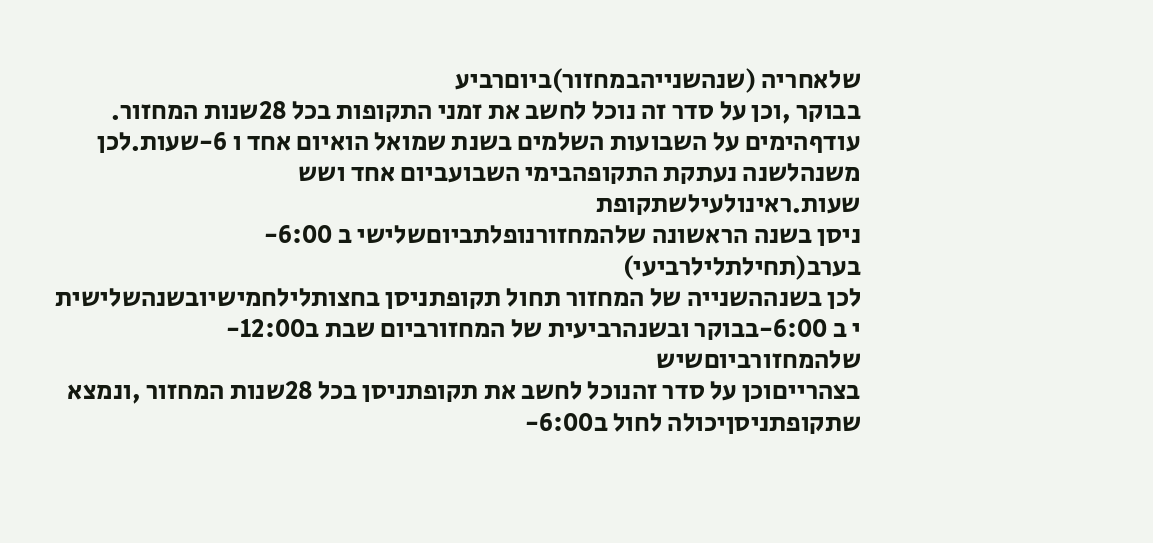שלאחריה (שנהשנייהבמחזור)ביוםרביע
בבוקר ,וכן על סדר זה נוכל לחשב את זמני התקופות בכל 28שנות המחזור.
עודףהימים על השבועות השלמים בשנת שמואל הואיום אחד ו 6-שעות.לכן
משנהלשנה נעתקת התקופהבימי השבועביום אחד ושש שעות.ראינולעילשתקופת
ניסן בשנה הראשונה שלהמחזורנופלתביוםשלישי ב 6:00-בערב(תחילתלילרביעי)
לכן בשנההשנייה של המחזור תחול תקופתניסן בחצותלילחמישיובשנהשלישית
י ב 6:00-בבוקר ובשנהרביעית של המחזורביום שבת ב12:00-
שלהמחזורביוםשיש
בצהרייםוכן על סדר זהנוכל לחשב את תקופתניסן בכל 28שנות המחזור ,ונמצא
שתקופתניסןיכולה לחול ב6:00-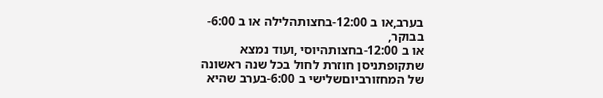בערב,או ב 12:00-בחצותהלילה או ב 6:00-בבוקר,
או ב 12:00-בחצותהיוסי ,ועוד נמצא שתקופתניסן חוזרת לחול בכל שנה ראשונה
של המחזורביוםשלישי ב 6:00-בערב שהיא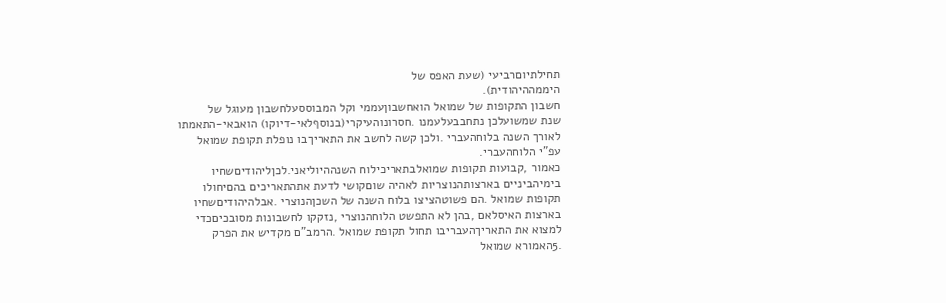תחילתיוםרביעי (שעת האפס של
היממההיהודית).
חשבון התקופות של שמואל הואחשבוןעממי וקל המבוססעלחשבון מעוגל של
שנת שמשועלכן נתחבבעלעמנו .חסרונוהעיקרי(בנוסףלאי-דיוקו) הואבאי-התאמתו
לאורך השנה בלוחהעברי .ולכן קשה לחשב את התאריךבו נופלת תקופת שמואל
עפ"י הלוחהעברי.
כאמור ,קבועות תקופות שמואלבתאריכילוח השנההיוליאני.לכןליהודיםשחיו
בימיהביניים בארצותהנוצריות לאהיה שוםקושי לדעת אתהתאריכים בהםיחולו
תקופות שמואל .הם פשוטהציצו בלוח השנה של השכןהנוצרי .אבלהיהודיםשחיו
בארצות האיסלאם ,בהן לא התפשט הלוחהנוצרי ,נזקקו לחשבונות מסובכיםכדי
למצוא את התאריךהעבריבו תחול תקופת שמואל .הרמב"ם מקדיש את הפרק
.5האמורא שמואל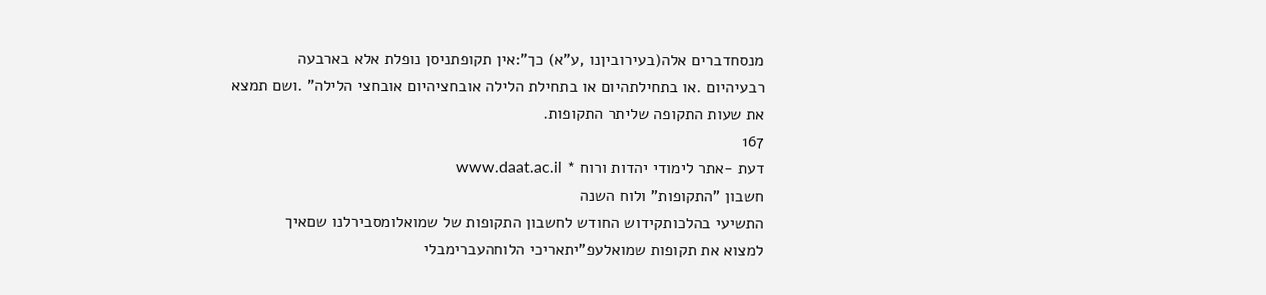מנסחדברים אלה(בעירוביןנו ,ע"א) כך":אין תקופתניסן נופלת אלא בארבעה
רבעיהיום .או בתחילתהיום או בתחילת הלילה אובחציהיום אובחצי הלילה" .ושם תמצא
את שעות התקופה שליתר התקופות.
167
דעת -אתר לימודי יהדות ורוח * www.daat.ac.il
חשבון "התקופות" ולוח השנה
התשיעי בהלכותקידוש החודש לחשבון התקופות של שמואלומסבירלנו שםאיך
למצוא את תקופות שמואלעפ"יתאריכי הלוחהעברימבלי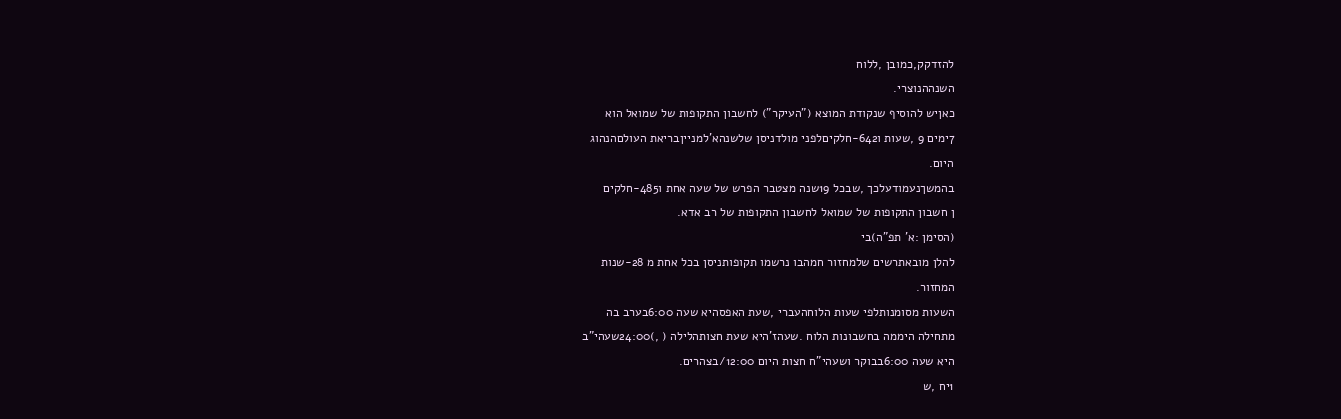להזדקק,כמובן ,ללוח
השנההנוצרי.
כאןיש להוסיף שנקודת המוצא ("העיקר") לחשבון התקופות של שמואל הוא
7ימים 9 ,שעות ו642-חלקיםלפני מולדניסן שלשנהא'למנייןבריאת העולםהנהוג
היום.
בהמשךנעמודעלכך ,שבכל 19שנה מצטבר הפרש של שעה אחת ו485-חלקים
ן חשבון התקופות של שמואל לחשבון התקופות של רב אדא.
(הסימן :א' תפ"ה)בי
להלן מובאתרשים שלמחזור חמהבו נרשמו תקופותניסן בכל אחת מ 28-שנות
המחזור.
השעות מסומנותלפי שעות הלוחהעברי ,שעת האפסהיא שעה 6:00בערב בה
מתחילה היממה בחשבונות הלוח .שעהז'היא שעת חצותהלילה ( ,)24:00שעהי"ב
היא שעה 6:00בבוקר ושעהי"ח חצות היום 12:00/בצהרים.
1יח ,ש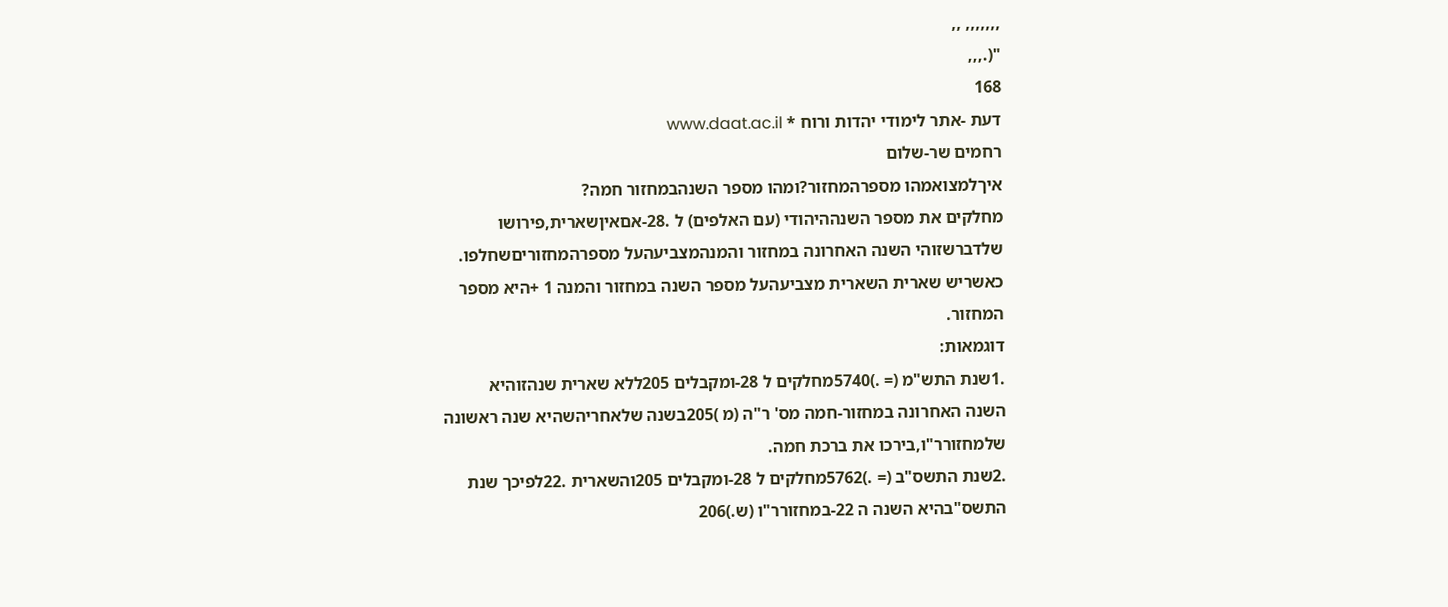,,,,,,, ,,
"(.,,,
168
דעת -אתר לימודי יהדות ורוח * www.daat.ac.il
רחמים שר-שלום
איךלמצואמהו מספרהמחזור?ומהו מספר השנהבמחזור חמה?
מחלקים את מספר השנההיהודי (עם האלפים) ל .28-אםאיןשארית,פירושו
שלדברשזוהי השנה האחרונה במחזור והמנהמצביעהעל מספרהמחזוריםשחלפו.
כאשריש שארית השארית מצביעהעל מספר השנה במחזור והמנה 1 +היא מספר
המחזור.
דוגמאות:
.1שנת התש"מ (= .)5740מחלקים ל 28-ומקבלים 205ללא שארית שנהזוהיא
השנה האחרונה במחזור-חמה מס' ר"ה (מ )205בשנה שלאחריהשהיא שנה ראשונה
שלמחזורר"ו,בירכו את ברכת חמה.
.2שנת התשס"ב (= .)5762מחלקים ל 28-ומקבלים 205והשארית .22לפיכך שנת
התשס"בהיא השנה ה 22-במחזורר"ו (ש.)206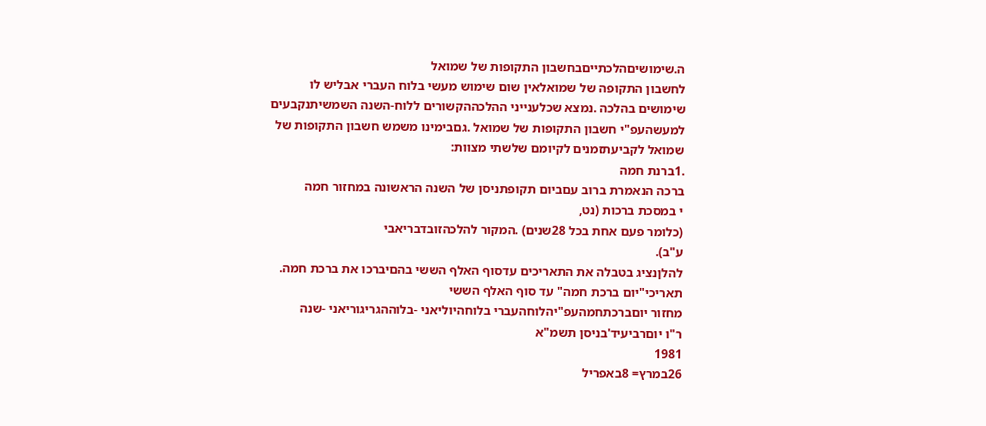ה.שימושיםהלכתייםבחשבון התקופות של שמואל
לחשבון התקופה של שמואלאין שום שימוש מעשי בלוח העברי אבליש לו
שימושים בהלכה .נמצא שכלענייני ההלכההקשורים ללוח-השנה השמשיתנקבעים
למעשהעפ"י חשבון התקופות של שמואל .גםבימינו משמש חשבון התקופות של
שמואל לקביעתזמנים לקיומם שלשתי מצוות:
.1ברנת חמה
ברכה הנאמרת ברוב עםביום תקופתניסן של השנה הראשונה במחזור חמה
י במסכת ברכות (נט,
(כלומר פעם אחת בכל 28שנים) .המקור להלכהזובדבריאבי
ע"ב).
להלןנציג בטבלה את התאריכים עדסוף האלף הששי בהםיברכו את ברכת חמה.
תאריכי"יום ברכת חמה" עד סוף האלף הששי
מחזור יוםברכתחמהעפ"יהלוחהעברי בלוחהיוליאני -בלוההגריגוריאני -שנה
ר"ו יוםרביעיד'בניסן תשמ"א
1981
26במרץ= 8באפריל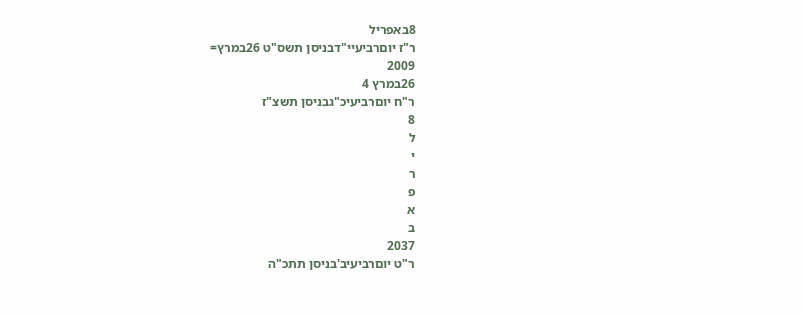8באפריל
ר"ז יוםרביעיי"דבניסן תשס"ט 26במרץ=
2009
26במרץ 4
ר"ח יוםרביעיכ"גבניסן תשצ"ז
8
ל
י
ר
פ
א
ב
2037
ר"ט יוםרביעיב'בניסן תתכ"ה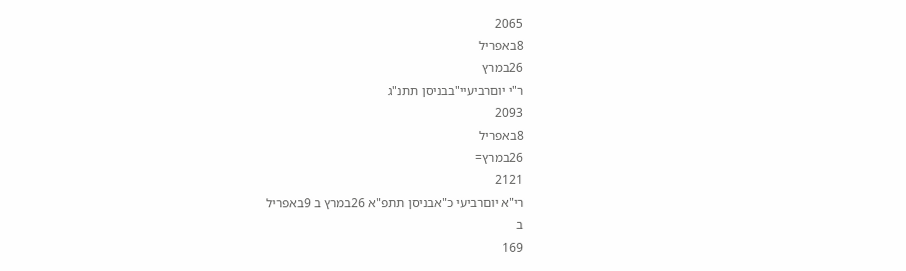2065
8באפריל
26במרץ
ר"י יוםרביעיי"בבניסן תתנ"ג
2093
8באפריל
26במרץ=
2121
רי"א יוםרביעי כ"אבניסן תתפ"א 26במרץ ב 9באפריל
ב
169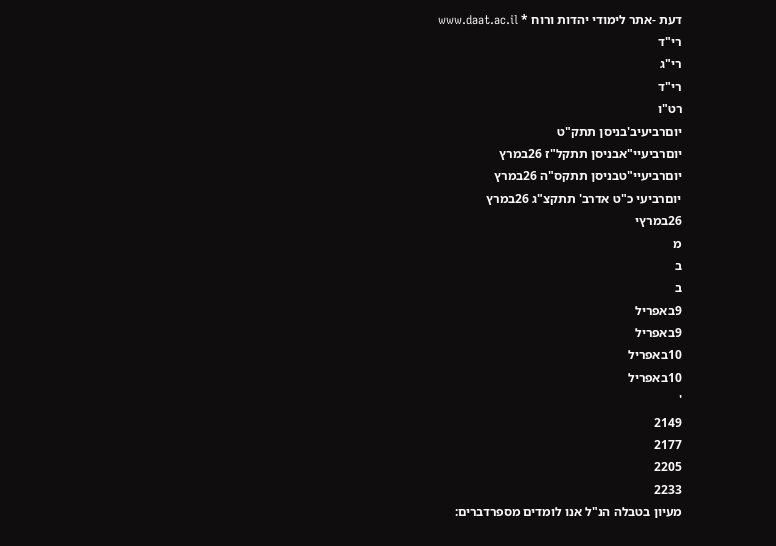דעת -אתר לימודי יהדות ורוח * www.daat.ac.il
רי"ד
רי"ג
רי"ד
רט"ו
יוםרביעיב'בניסן תתק"ט
יוםרביעיי"אבניסן תתקל"ז 26במרץ
יוםרביעיי"טבניסן תתקס"ה 26במרץ
יוםרביעי כ"ט אדרב' תתקצ"ג 26במרץ
26במרץי
מ
ב
ב
9באפריל
9באפריל
10באפריל
10באפריל
'
2149
2177
2205
2233
מעיון בטבלה הנ"ל אנו לומדים מספרדברים: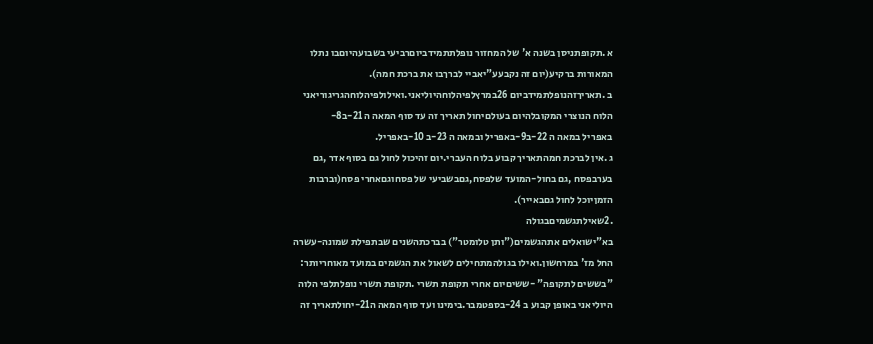א .תקופתניסן בשנה א' של המחזור נופלתתמידביוםרביעי בשבועהיוםבו נתלו
המאורות ברקיע(יום זה נקבעע"יאביי לברךבו את ברכת חמה).
ב .תאריךזהנופלתמידביום 26במרץלפיהלוחהיוליאני.ואילולפיהלוחהגריגוריאני
הלוח הנוצרי המקובלהיום בעולםיחול תאריך זה עד סוף המאה ה 21-ב8-
באפריל במאה ה 22-ב9-באפריל ובמאה ה 23-ב 10-באפריל.
ג .אין לברכת חמהתאריך קבוע בלוח העברי.יום זהיכול לחול גם בסוף אדר ,גם
בערבפסח ,גם בחול-המועד שלפסח,גםבשביעי של פסחוגםאחרי פסח(וברבות
הזמןיוכל לחול גםבאייר).
.2שאילתגשמיםבגולה
בא"ישואלים אתהגשמים("ותן טלומטר") בברכתהשנים שבתפילת שמונה-עשרה
החל מז' במרחשון.ואילו בגולהמתחילים לשאול את הגשמים במועד מאוחריותר:
"בששים לתקופה" -ששיםיום אחרי תקופת תשרי .תקופת תשרי נופלתלפי הלוה
היוליאני באופן קבוע ב 24-בספטמבר.בימינו ועד סוף המאה ה21-יחולתאריך זה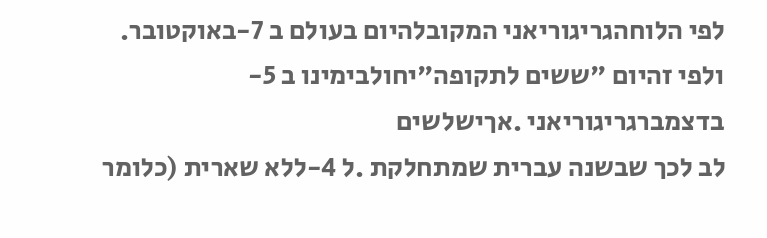לפי הלוחהגריגוריאני המקובלהיום בעולם ב 7-באוקטובר.
ולפי זהיום "ששים לתקופה"יחולבימינו ב 5-בדצמברגריגוריאני .אךישלשים
לב לכך שבשנה עברית שמתחלקת .ל 4-ללא שארית (כלומר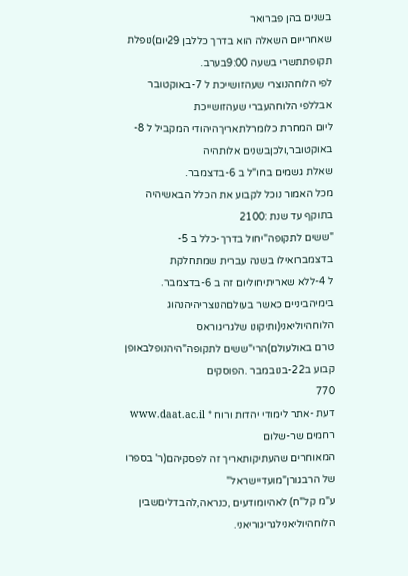בשנים בהן פברואר
שאחרייום השאלה הוא בדרך כללבן 29יום)נופלת תקופתתשרי בשעה 9:00בערב.
לפי הלוחהנוצרי שעהזושייכת ל 7-באוקטובר אבללפי הלוחהעברי שעהזושייכת
ליום המחרת כלומרלתאריךהיהודי המקביל ל 8-באוקטובר,ולכןבשנים אלותהיה
שאלת גשמים בחו"ל ב 6-בדצמבר.
מכל האמור נוכל לקבוע את הכלל הבאשיהיה בתוקף עד שנת :2100
"ששים לתקופה"יחול בדרך-כלל ב 5-בדצמברואילו בשנה עברית שמתחלקת
ל 4-ללא שאריתיחוליום זה ב 6-בדצמבר.
בימיהביניים כאשר בעולםהנוצריהיהנהוג הלוחהיוליאני(ותיקונו שלגריגוראס
טרם באולעולם)הרי"ששים לתקופה"היהנופלבאופן קבוע ב22-בנובמבר .הפוסקים
770
דעת -אתר לימודי יהדות ורוח * www.daat.ac.il
רחמים שר-שלום
המאוחרים שהעתיקותאריך זה לפסקיהם(ר' בספרו של הרבגורן"מועדיישראל"
ע"מ קל"ח) לאהיומודעים ,כנראה,להבדליםשבין הלוחהיוליאנילגריגוריאני.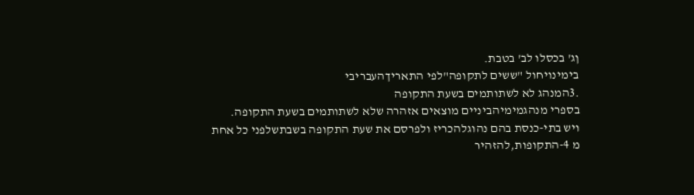ןג' בכסלו לב' בטבת.
בימינויחול "ששים לתקופה"לפי התאריךהעבריבי
.3המנהג לא לשתותמים בשעת התקופה
בספרי מנהגמימיהביניים מוצאים אזהרה שלא לשתותמים בשעת התקופה.
ויש בתי-כנסת בהם נהוגלהכריז ולפרסם את שעת התקופה בשבתשלפני כל אחת
מ 4-התקופות,להזהיר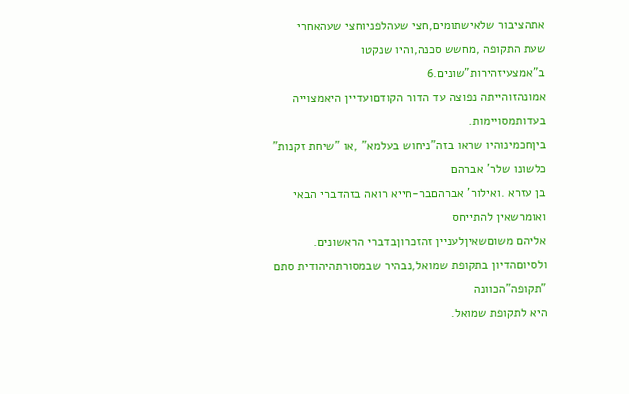אתהציבור שלאישתומים,חצי שעהלפניוחצי שעהאחרי
שעת התקופה ,מחשש סכנה,והיו שנקטו ב"אמצעיזהירות"שונים.6
אמונהזוהייתה נפוצה עד הדור הקודםועדיין היאמצוייה בעדותמסויימות.
ביןחכמינוהיו שראו בזה"ניחוש בעלמא" ,או "שיחת זקנות" כלשונו שלר' אברהם
בן עזרא .ואילור' אברהםבר-חייא רואה בזהדברי הבאי ואומרשאין להתייחס
אליהם משוםשאיןלעניין זהזכרוןבדברי הראשונים.
ולסיוםהדיון בתקופת שמואל,נבהיר שבמסורתהיהודית סתם "תקופה"הכוונה
היא לתקופת שמואל.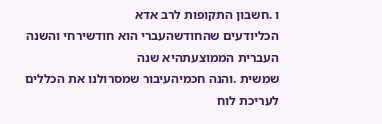ו .חשבון התקופות לרב אדא
הכליודעים שהחודשהעברי הוא חודשירחי והשנה העברית הממוצעתהיא שנה
שמשית .והנה חכמיהעיבור שמסרולנו את הכללים לעריכת לוח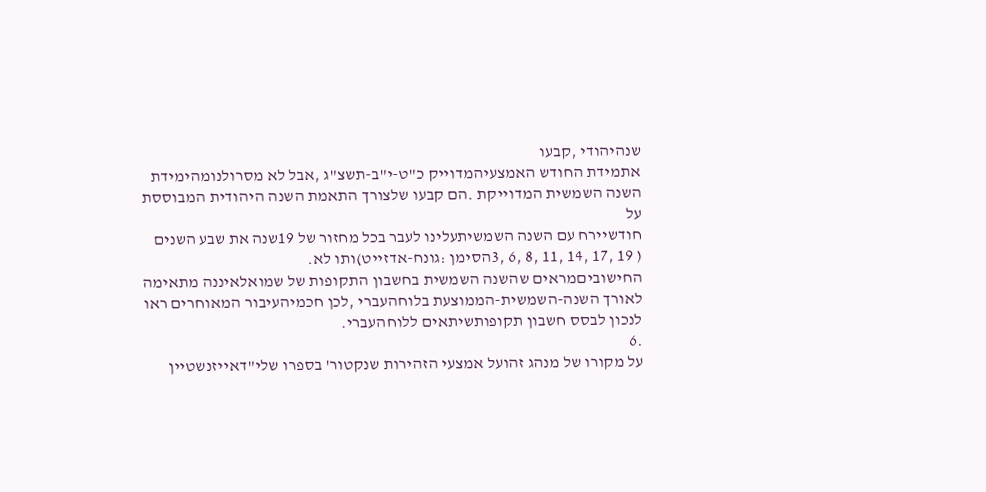שנהיהודי ,קבעו
אתמידת החודש האמצעיהמדוייק כ"ט-י"ב-תשצ"ג ,אבל לא מסרולנומהימידת
השנה השמשית המדוייקת .הם קבעו שלצורך התאמת השנה היהודית המבוססת על
חודשיירח עם השנה השמשיתעלינו לעבר בכל מחזור של 19שנה את שבע השנים
( 19 ,17 ,14 ,11 ,8 ,6 ,3הסימן :גונח-אדזייט)ותו לא.
החישוביםמראים שהשנה השמשית בחשבון התקופות של שמואלאיננה מתאימה
לאורך השנה-השמשית-הממוצעת בלוחהעברי ,לכן חכמיהעיבור המאוחרים ראו
לנכון לבסס חשבון תקופותשיתאים ללוחהעברי.
.6
על מקורו של מנהג זהועל אמצעי הזהירות שנקטור' בספרו שלי"דאייזנשטיין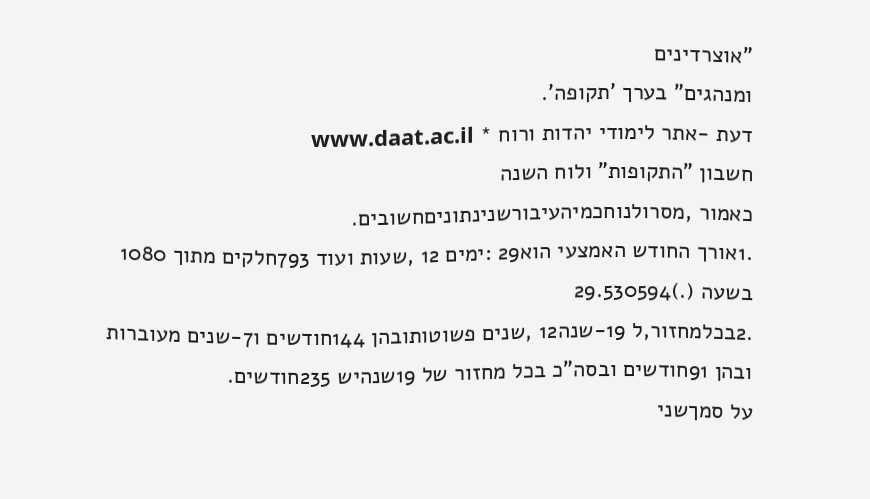"אוצרדינים
ומנהגים" בערך 'תקופה'.
דעת -אתר לימודי יהדות ורוח * www.daat.ac.il
חשבון "התקופות" ולוח השנה
כאמור ,מסרולנוחכמיהעיבורשנינתוניםחשובים.
.1אורך החודש האמצעי הוא29 :ימים 12 ,שעות ועוד 793חלקים מתוך 1080
בשעה (.)29.530594
.2בכלמחזור,ל 19-שנה12 ,שנים פשוטותובהן 144חודשים ו7-שנים מעוברות
ובהן 91חודשים ובסה"כ בכל מחזור של 19שנהיש 235חודשים.
על סמךשני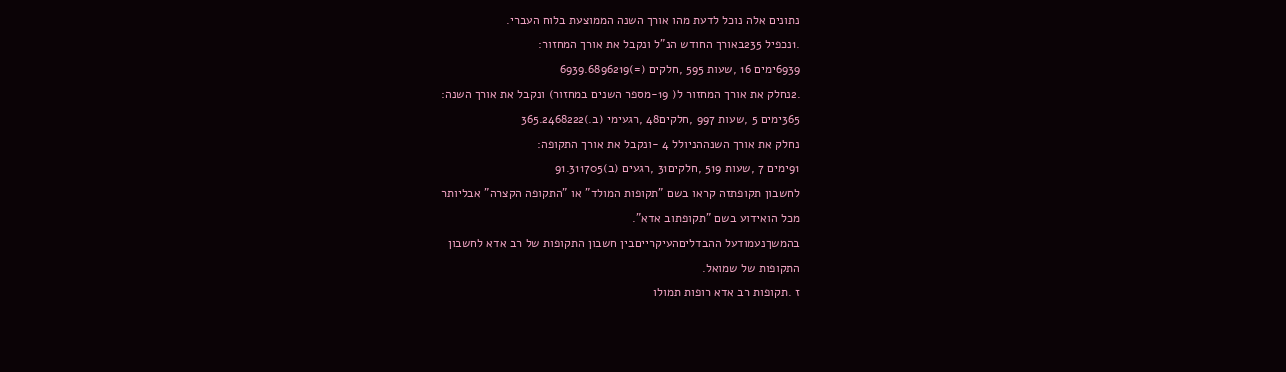נתונים אלה נוכל לדעת מהו אורך השנה הממוצעת בלוח העברי.
.1נכפיל 235באורך החודש הנ"ל ונקבל את אורך המחזור:
6939ימים 16 ,שעות 595 ,חלקים (=)6939.6896219
.2נחלק את אורך המחזור ל( 19-מספר השנים במחזור) ונקבל את אורך השנה:
365ימים 5 ,שעות 997 ,חלקים48 ,רגעימי (ב.)365.2468222
נחלק את אורך השנההניולל 4 -ונקבל את אורך התקופה:
91ימים 7 ,שעות 519 ,חלקים31 ,רגעים (ב)91.311705
לחשבון תקופתזה קראו בשם "תקופות המולד" או "התקופה הקצרה" אבליותר
מכל הואידוע בשם "תקופתוב אדא".
בהמשךנעמודעל ההבדליםהעיקרייםבין חשבון התקופות של רב אדא לחשבון
התקופות של שמואל.
ז .תקופות רב אדא רופות תמולו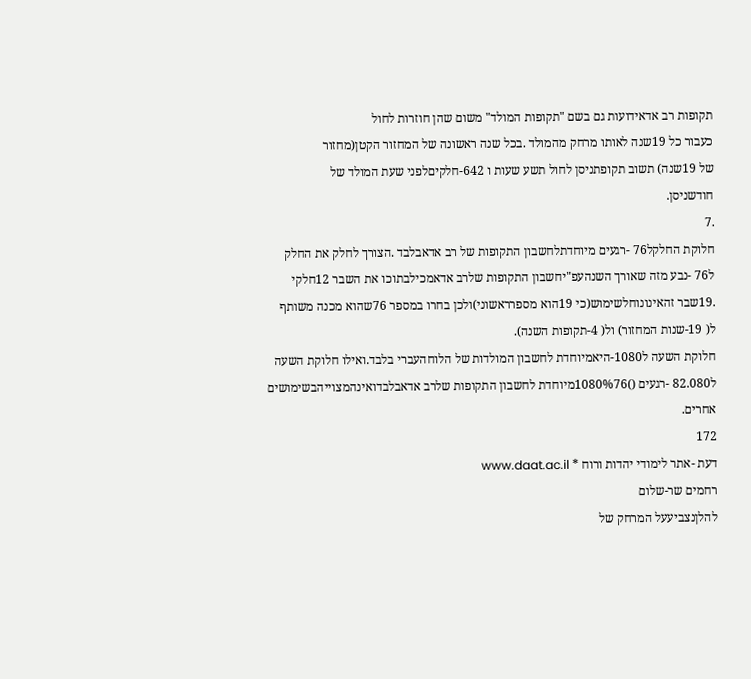תקופות רב אדאידועות גם בשם "תקופות המולד" משום שהן חוזרות לחול
כעבור כל 19שנה לאותו מרחק מהמולד .בכל שנה ראשונה של המחזור הקטן(מחזור
של 19שנה) תשוב תקופתניסן לחול תשע שעות ו 642-חלקיםלפני שעת המולד של
חודשניסן.
.7
חלוקת החלקל76 -רגעים מיוחדתלחשבון התקופות של רב אדאבלבד .הצורך לחלק את החלק
ל76 -נבע מזה שאורך השנהעפ"יחשבון התקופות שלרב אדאמכילבתוכו את השבר 12חלקי
.19שבר זהאינונוחלשימוש(כי 19הוא מספרראשוני)ולכן בחרו במספר 76שהוא מכנה משותף
ל( 19-שנות המחזור) ול( 4-תקופות השנה).
חלוקת השעה ל1080-היאמיוחדת לחשבון המולדות של הלוחהעברי בלבד.ואילו חלוקת השעה
ל82.080 -רגעים ()1080%76מיוחדת לחשבון התקופות שלרב אדאבלבדואינהמצוייהבשימושים
אחרים.
172
דעת -אתר לימודי יהדות ורוח * www.daat.ac.il
רחמים שר-שלום
להלןנצביעעל המרחק של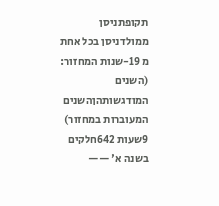תקופתניסן ממולדניסן בכל אחת מ 19-שנות המחזור:
(השנים המודגשותהןהשנים המעוברות במחזור)
9שעות 642חלקים
בשנה א' ——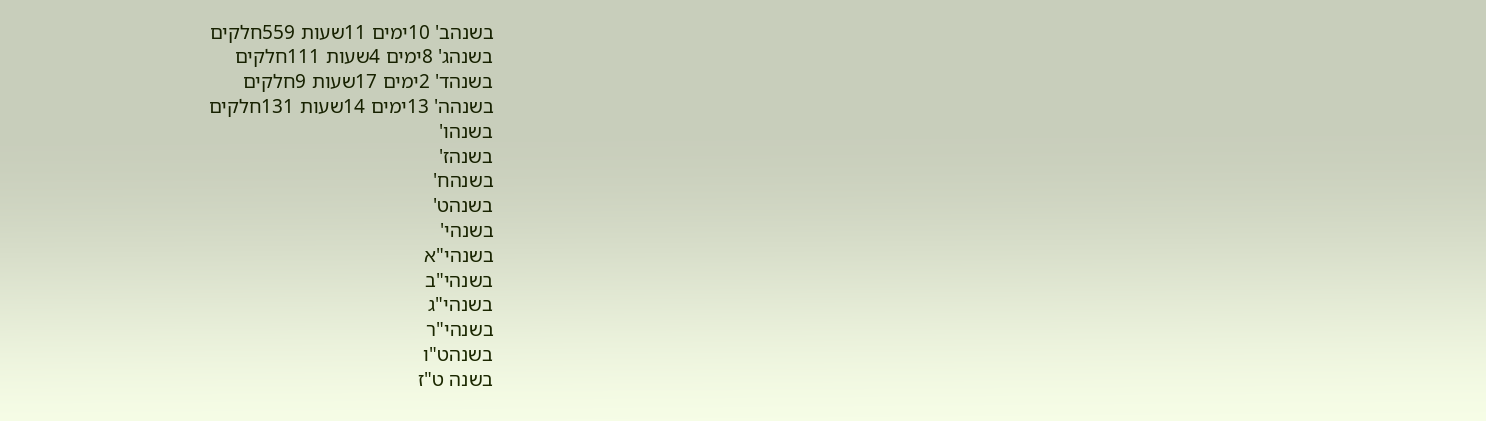בשנהב' 10ימים 11שעות 559חלקים
בשנהג' 8ימים 4שעות 111חלקים
בשנהד' 2ימים 17שעות 9חלקים
בשנהה' 13ימים 14שעות 131חלקים
בשנהו'
בשנהז'
בשנהח'
בשנהט'
בשנהי'
בשנהי"א
בשנהי"ב
בשנהי"ג
בשנהי"ר
בשנהט"ו
בשנה ט"ז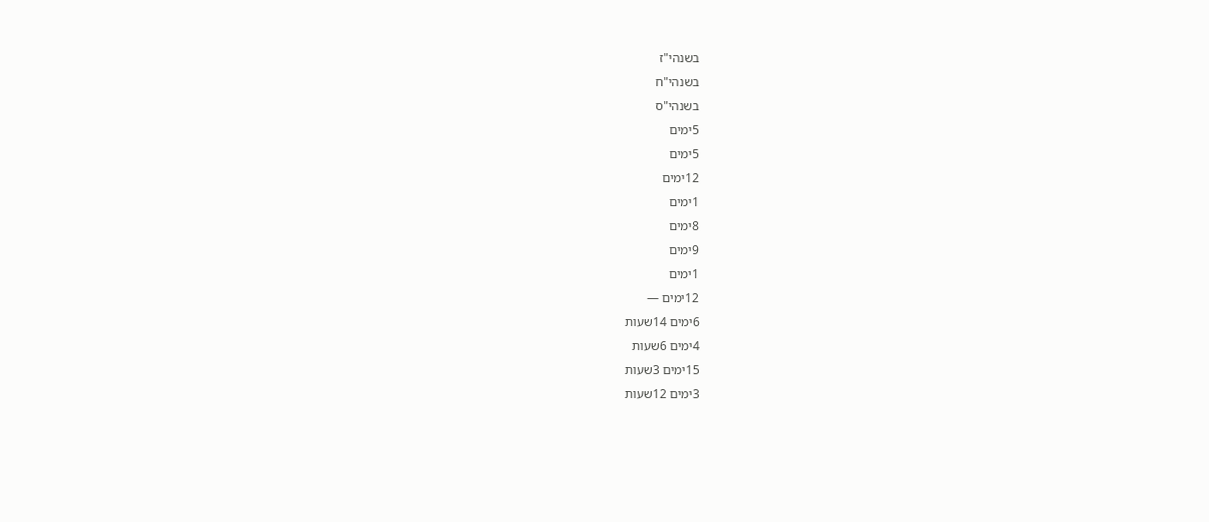בשנהי"ז
בשנהי"ח
בשנהי"ס
5ימים
5ימים
12ימים
1ימים
8ימים
9ימים
1ימים
12ימים —
6ימים 14שעות
4ימים 6שעות
15ימים 3שעות
3ימים 12שעות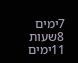7ימים 8שעות
11ימים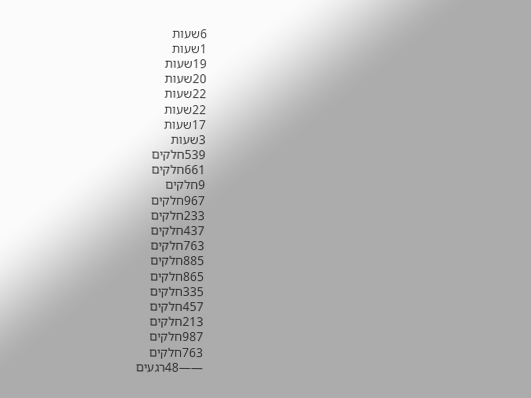6שעות
1שעות
19שעות
20שעות
22שעות
22שעות
17שעות
3שעות
539חלקים
661חלקים
9חלקים
967חלקים
233חלקים
437חלקים
763חלקים
885חלקים
865חלקים
335חלקים
457חלקים
213חלקים
987חלקים
763חלקים
——48רגעים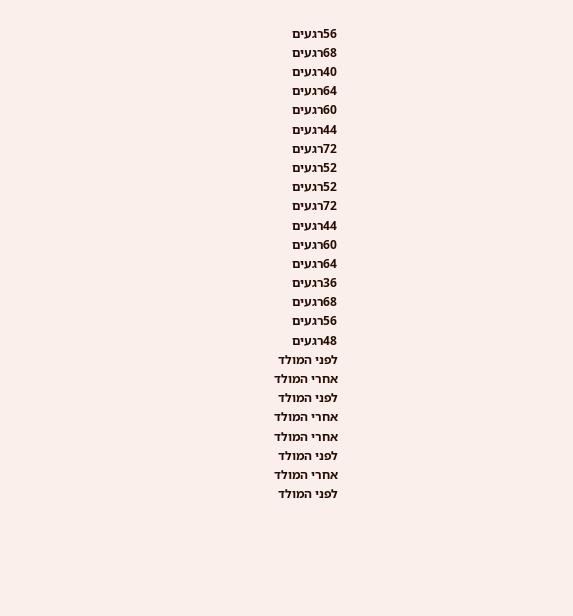56רגעים
68רגעים
40רגעים
64רגעים
60רגעים
44רגעים
72רגעים
52רגעים
52רגעים
72רגעים
44רגעים
60רגעים
64רגעים
36רגעים
68רגעים
56רגעים
48רגעים
לפני המולד
אחרי המולד
לפני המולד
אחרי המולד
אחרי המולד
לפני המולד
אחרי המולד
לפני המולד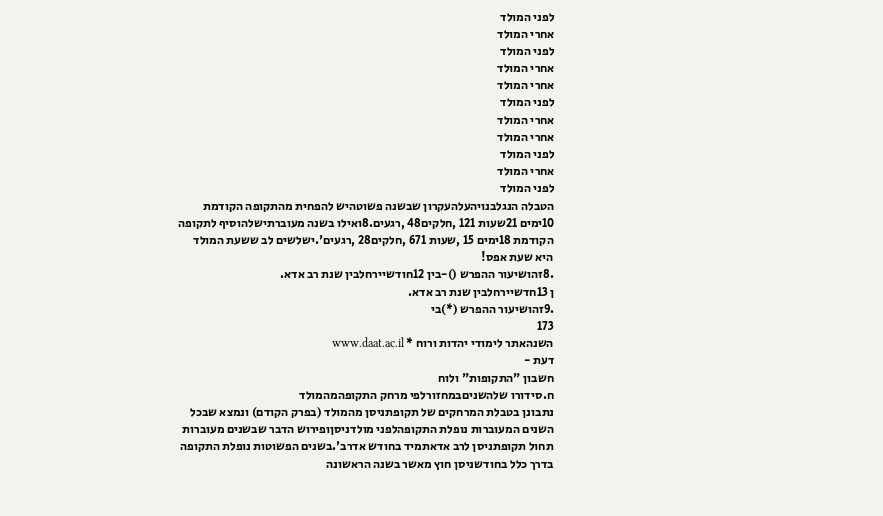לפני המולד
אחרי המולד
לפני המולד
אחרי המולד
אחרי המולד
לפני המולד
אחרי המולד
אחרי המולד
לפני המולד
אחרי המולד
לפני המולד
הטבלה הנגלבנויהעלהעקרון שבשנה פשוטהיש להפחית מהתקופה הקודמת
10ימים 21שעות 121 ,חלקים48 ,רגעים.8ואילו בשנה מעוברתישלהוסיף לתקופה
הקודמת 18ימים 15 ,שעות 671 ,חלקים28 ,רגעים'.ישלשים לב ששעת המולד
היא שעת אפס!
.8זהושיעור ההפרש ()-בין 12חודשיירחלבין שנת רב אדא.
ן 13חדשיירחלבין שנת רב אדא.
.9זהושיעור ההפרש (*)בי
173
השנהאתר לימודי יהדות ורוח * www.daat.ac.il
דעת -
חשבון "התקופות" ולוח
ח.סידורו שלהשניםבמחזורלפי מרחק התקופהמהמולד
נתבונן בטבלת המרחקים של תקופתניסן מהמולד (בפרק הקודם) ונמצא שבכל
השנים המעוברות נופלת התקופהלפני מולדניסןופירוש הדבר שבשנים מעוברות
תחול תקופתניסן לרב אדאתמיד בחודש אדרב'.בשנים הפשוטות נופלת התקופה
בדרך כלל בחודשניסן חוץ מאשר בשנה הראשונה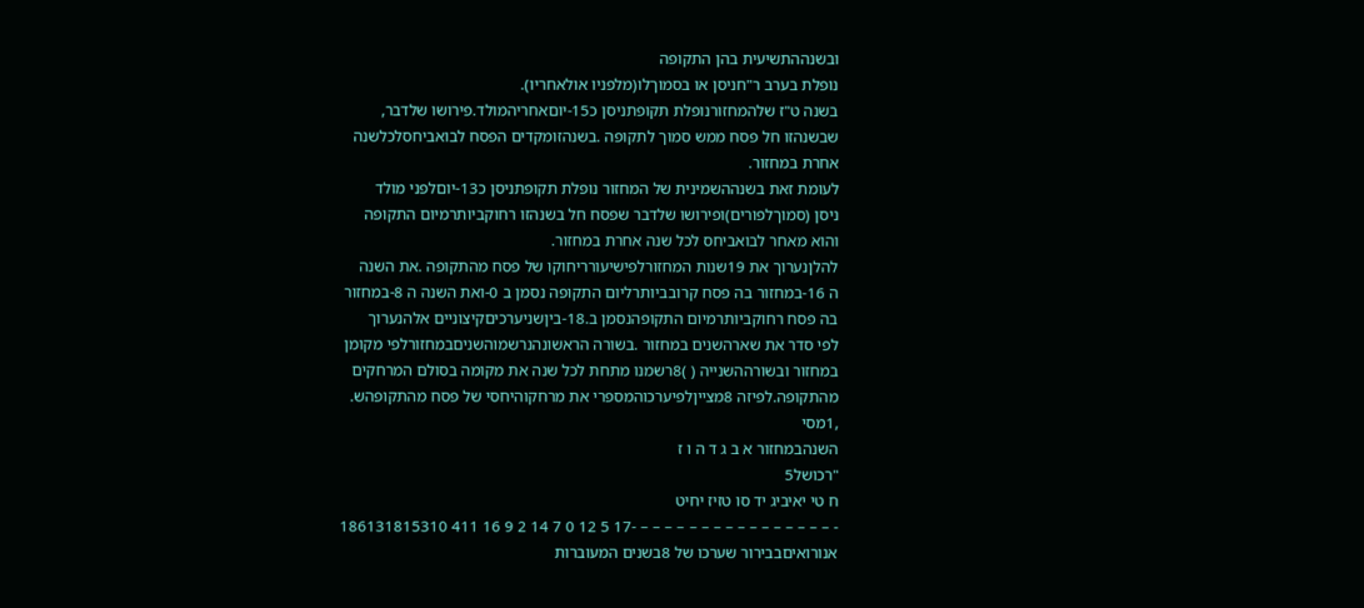ובשנההתשיעית בהן התקופה
נופלת בערב ר"חניסן או בסמוךלו(מלפניו אולאחריו).
בשנה ט"ז שלהמחזורנופלת תקופתניסן כ15-יוםאחריהמולד.פירושו שלדבר,
שבשנהזו חל פסח ממש סמוך לתקופה .בשנהזומקדים הפסח לבואביחסלכלשנה
אחרת במחזור.
לעומת זאת בשנההשמינית של המחזור נופלת תקופתניסן כ13-יוםלפני מולד
ניסן (סמוךלפורים)ופירושו שלדבר שפסח חל בשנהזו רחוקביותרמיום התקופה
והוא מאחר לבואביחס לכל שנה אחרת במחזור.
להלןנערוך את 19שנות המחזורלפישיעורריחוקו של פסח מהתקופה .את השנה
ה 16-במחזור בה פסח קרובביותרליום התקופה נסמן ב 0-ואת השנה ה 8-במחזור
בה פסח רחוקביותרמיום התקופהנסמן ב.18-ביןשניערכיםקיצוניים אלהנערוך
לפי סדר את שארהשנים במחזור .בשורה הראשונהנרשמוהשניםבמחזורלפי מקומן
במחזור ובשורההשנייה ( )8רשמנו מתחת לכל שנה את מקומה בסולם המרחקים
מהתקופה.לפיזה 8מצייןלפיערכוהמספרי את מרחקוהיחסי של פסח מהתקופהש.
,1מסי
השנהבמחזור א ב ג ד ה ו ז
"רכושל5
ח טי יאיביג יד סו טזיז יחיט
- – – – – – – – – – – – – – – – – -17 5 12 0 7 14 2 9 16 411 186131815310
אנורואיםבבירור שערכו של 8בשנים המעוברות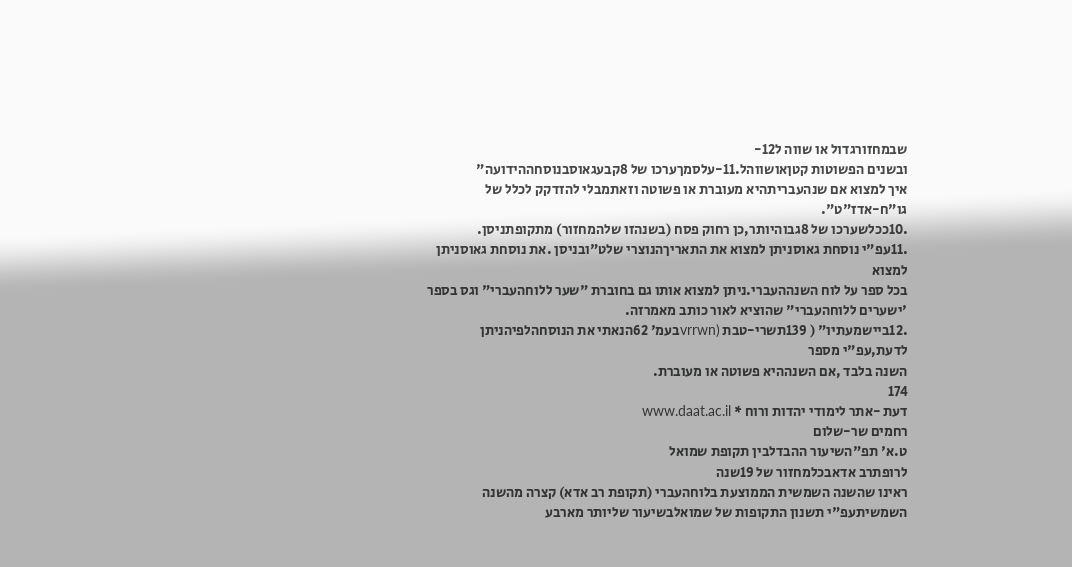שבמחזורגדול או שווה ל12-
ובשנים הפשוטות קטןאושווהל.11-עלסמךערכו של 8קבעגאוסבנוסחההידועה"
איך למצוא אם שנהעבריתהיא מעוברת או פשוטה וזאתמבלי להזדקק לכלל של
גו"ח-אדז"ט".
.10ככלשערכו של 8גבוהיותר,כן רחוק פסח (בשנהזו שלהמחזור) מתקופתניסן.
.11עפ"י נוסחת גאוסניתן למצוא את התאריךהנוצרי שלט"ובניסן .את נוסחת גאוסניתן למצוא
בכל ספר על לוח השנההעברי.ניתן למצוא אותו גם בחוברת "שער ללוחהעברי" וגס בספר
'ישערים ללוחהעברי" שהוציא לאור כותב מאמרזה.
.12ביישמעתיו" ( 139תשרי-טבת (vrrwnבעמ' 62הנאתי את הנוסחהלפיהניתן לדעת,עפ"י מספר
השנה בלבד ,אם השנההיא פשוטה או מעוברת.
174
דעת -אתר לימודי יהדות ורוח * www.daat.ac.il
רחמים שר-שלום
ט.א' תפ"השיעור ההבדלבין תקופת שמואל
לרופתרב אדאבכלמחזור של 19שנה
ראינו שהשנה השמשית הממוצעת בלוחהעברי (תקופת רב אדא) קצרה מהשנה
השמשיתעפ"י תשנון התקופות של שמואלבשיעור שליותר מארבע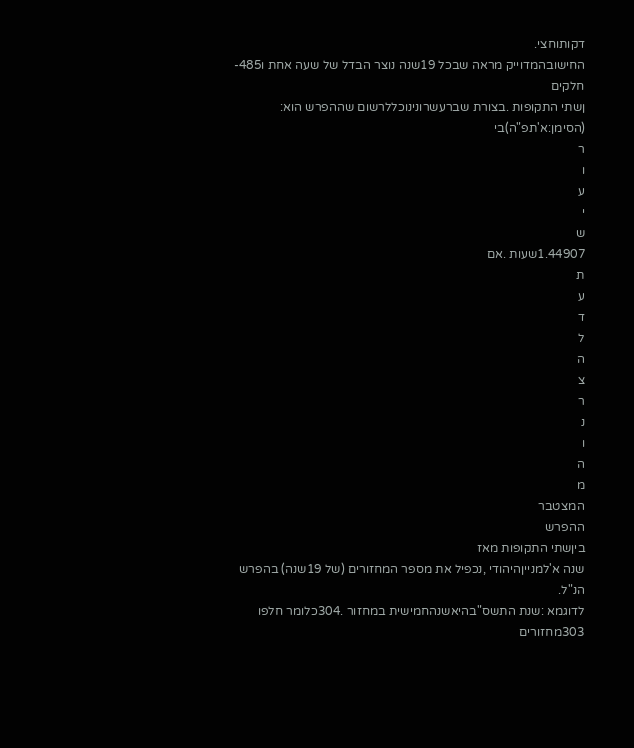דקותוחצי.
החישובהמדוייק מראה שבכל 19שנה נוצר הבדל של שעה אחת ו485-חלקים
ןשתי התקופות .בצורת שברעשרונינוכללרשום שההפרש הוא:
(הסימן:א'תפ"ה)בי
ר
ו
ע
י
ש
1.44907שעות .אם
ת
ע
ד
ל
ה
צ
ר
נ
ו
ה
מ
המצטבר
ההפרש
ביןשתי התקופות מאז
שנה א'למנייןהיהודי ,נכפיל את מספר המחזורים (של 19שנה) בהפרש הנ"ל.
לדוגמא :שנת התשס"בהיאשנהחמישית במחזור .304כלומר חלפו 303מחזורים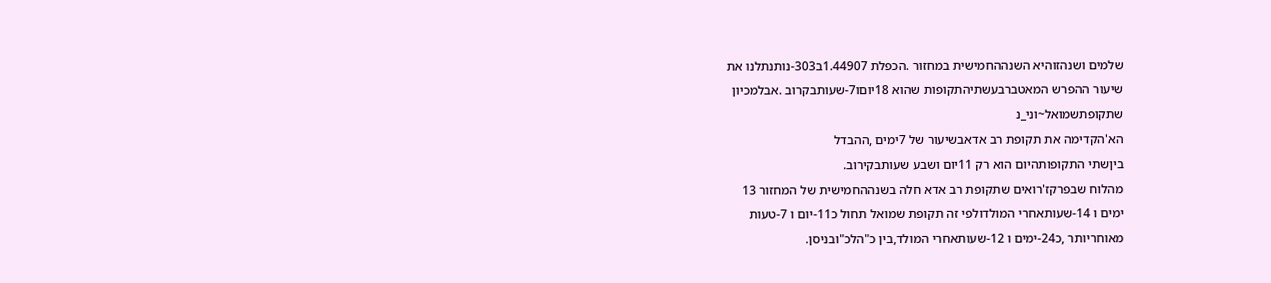שלמים ושנהזוהיא השנההחמישית במחזור .הכפלת 1.44907ב303-נותנתלנו את
שיעור ההפרש המאטברבעשתיהתקופות שהוא 18יוםו7-שעותבקרוב .אבלמכיון
שתקופתשמואל~וני_נ
הא'הקדימה את תקופת רב אדאבשיעור של 7ימים ,ההבדל
ביןשתי התקופותהיום הוא רק 11יום ושבע שעותבקירוב.
מהלוח שבפרקז'רואים שתקופת רב אדא חלה בשנההחמישית של המחזור 13
ימים ו 14-שעותאחרי המולדולפי זה תקופת שמואל תחול כ11-יום ו 7-טעות
מאוחריותר ,כ24-ימים ו 12-שעותאחרי המולד,בין כ"הלכ"ובניסן.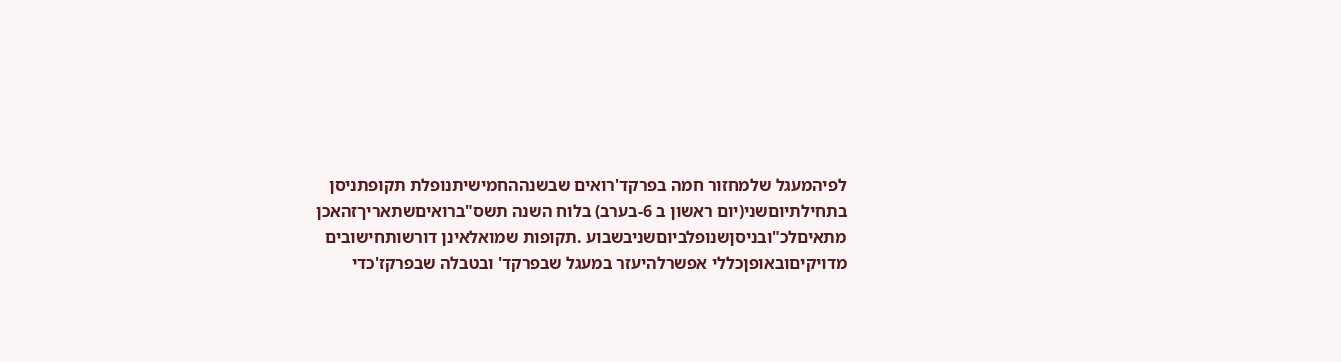לפיהמעגל שלמחזור חמה בפרקד'רואים שבשנההחמישיתנופלת תקופתניסן
בתחילתיוםשני(יום ראשון ב 6-בערב) בלוח השנה תשס"ברואיםשתאריךזהאכן
מתאיםלכ"ובניסןשנופלביוםשניבשבוע .תקופות שמואלאינן דורשותחישובים
מדויקיםובאופןכללי אפשרלהיעזר במעגל שבפרקד' ובטבלה שבפרקז'כדי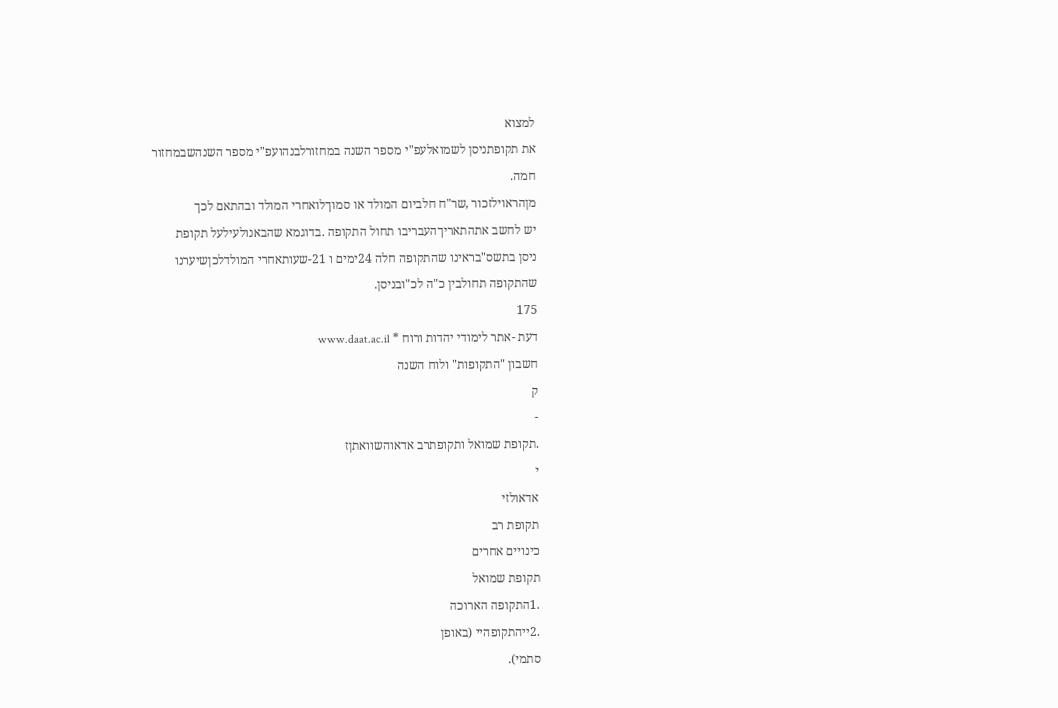למצוא
את תקופתניסן לשמואלעפ"י מספר השנה במחזורלבנהועפ"י מספר השנהשבמחזור
חמה.
מןהראוילזכור ,שר"ח חלביום המולד או סמוךלואחרי המולד ובהתאם לכך
יש לחשב אתהתאריךהעבריבו תחול התקופה .בדוגמא שהבאנולעילעל תקופת
ניסן בתשס"בראינו שהתקופה חלה 24ימים ו 21-שעותאחרי המולדלכןשיערנו
שהתקופה תחולבין כ"ה לכ"ובניסן.
175
דעת -אתר לימודי יהדות ורוח * www.daat.ac.il
חשבון "התקופות" ולוח השנה
ק
-
.תקופת שמואל ותקופתרב אדאוהשוואתןז
י
אדאולזי
תקופת רב
כינויים אחרים
תקופת שמואל
.1התקופה הארוכה
.2ייהתקופהיי (באופן
סתמי).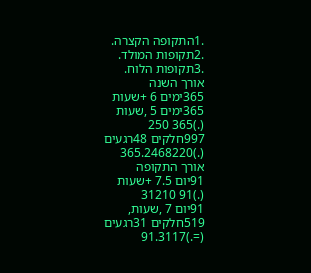.1התקופה הקצרה.
.2תקופות המולד.
.3תקופות הלוח.
אורך השנה
365ימים 6 +שעות
365ימים 5 ,שעות
(.)365 250
997חלקים 48רגעים
(.)365.2468220
אורך התקופה
91יום 7.5 +שעות
(.)91 31210
91יום 7 ,שעות,
519חלקים 31רגעים
(=.)91.3117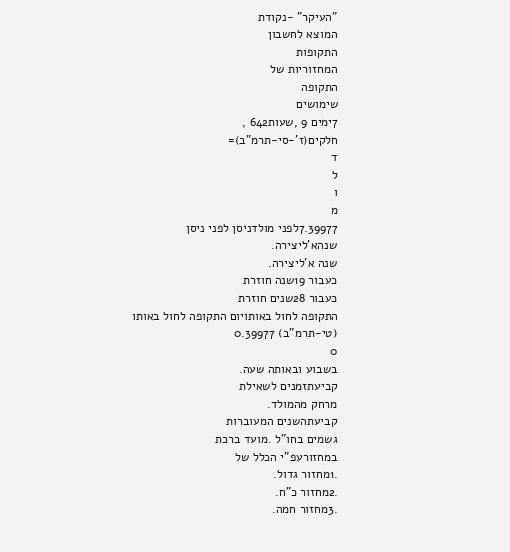"העיקר" -נקודת
המוצא לחשבון
התקופות
המחזוריות של
התקופה
שימושים
7ימים 9 ,שעות642 ,
חלקים(ז'-סי-תרמ"ב)=
ד
ל
ו
מ
7.39977לפני מולדניסן לפני ניסן
שנהא'ליצירה.
שנה א'ליצירה.
כעבור 19שנה חוזרת
כעבור 28שנים חוזרת
התקופה לחול באותויום התקופה לחול באותו
(טי-תרמ"ב) 0.39977
0
בשבוע ובאותה שעה.
קביעתזמנים לשאילת
מרחק מהמולד.
קביעתהשנים המעוברות
גשמים בחו"ל .מועד ברכת
במחזורעפ"י הכלל של
.1מחזור גדול.
.2מחזור כ"ח.
.3מחזור חמה.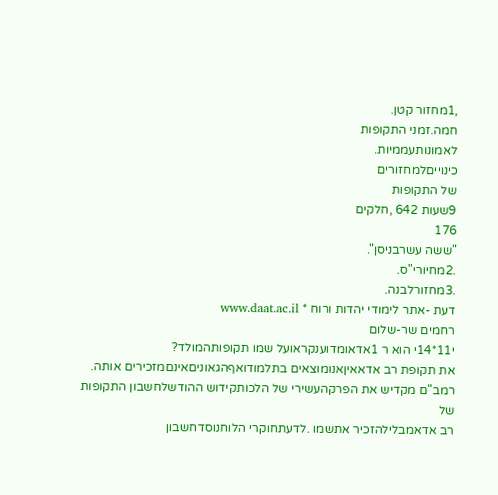,1מחזור קטן.
חמה.זמני התקופות
לאמונותעממיות.
כינוייםלמחזורים
של התקופות
9שעות 642 ,חלקים
176
"ששה עשרבניסן".
.2מחיורי"ס.
.3מחזורלבנה.
דעת -אתר לימודי יהדות ורוח * www.daat.ac.il
רחמים שר-שלום
י11*14י הוא ר 1אדאומדוענקראועל שמו תקופותהמולד?
את תקופת רב אדאאיןאנומוצאים בתלמודואףהגאוניםאינםמזכירים אותה.
רמב"ם מקדיש את הפרקהעשירי של הלכותקידוש ההודשלחשבון התקופות של
רב אדאמבלילהזכיר אתשמו .לדעתחוקרי הלוחנוסדחשבון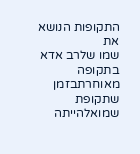התקופות הנושא את
שמו שלרב אדא בתקופה מאוחרתבזמן שתקופת שמואלהייתה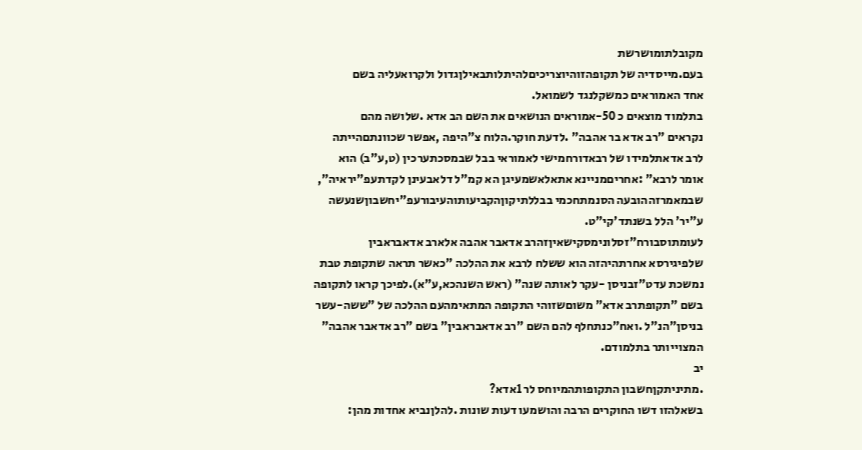מקובלתומושרשת
בעם.מייסדיה של תקופהזוהיוצריכיםלהיתלותבאילןגדול ולקרואעליה בשם
אחד האמוראים כמשקלנגד לשמואל.
בתלמוד מוצאים כ 50-אמוראים הנושאים את השם הב אדא .שלושה מהם
נקראים "רב אדא בר אהבה" .לדעת חוקר.הלוח צ"היפה ,אפשר שכוונתםהייתה
לרב אדאתלמידו של רבאדורחמישי לאמוראי בבל שבמסכתערכין (ט,ע"ב) הוא
אומר לרבא" :אחריםמניינא אתאלאשמעיגן הא קמ"ל דלאבעינן לקדתעפ"יראיה",
שבמאמרזההובעה הסנמתחכמי בבללתיקוןהקביעותוהעיבורעפ"יחשבוןשנעשה
ע"יר' הלל בשנתד'קי"ט.
לעומתוסבורח"זסלונימסקישאיןזהרב אדאבר אהבה אלארב אדאבראבין
שלפיגירסא אחרתהיהזה הוא ששלח לרבא את ההלכה "כאשר תראה שתקופת טבת
נמשכת עדט"זבניסן -עקר לאותה שנה" (ראש השנהכא,ע"א).לפיכך קראו לתקופה
בשם "תקופתרב אדא" משוםשזוהי התקופה המתאימהעם ההלכה של "ששה-עשר
בניסן"הנ"ל .ואח"כנתחלף להם השם "רב אדאבראבין" בשם "רב אדאבר אהבה"
המצוייותר בתלמודם.
יב
.מתיניתקןחשבון התקופותהמיוחס לר 1אדא?
בשאלהזו דשו החוקרים הרבה והושמעו דעות שונות .להלןנביא אחדות מהן: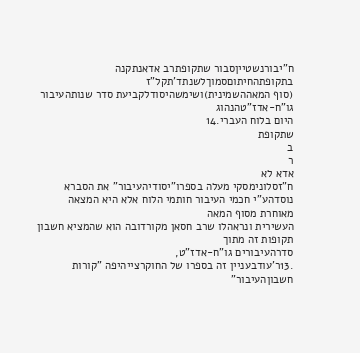ח"יבורנשטייןסבור שתקופתרב אדאנתקנה בתקופתהחיתוםסמוךלשנתד'תקל"ז
(סוף המאההשמינית)ושימשהיסודלקביעת סדר שנותהעיבור גו"ח-אדז"טהנהוג
היום בלוח העברי.14
שתקופת
ב
ר
אדא לא
ח"זסלונימסקי מעלה בספרו"יסודיהעיבור" את הסברא
נוסדהע"י חכמי העיבור חותמי הלוח אלא היא המצאה מאוחרת מסוף המאה
העשירית ונראהלו שרב חסאן מקורדובה הוא שהמציא חשבון תקופות זה מתוך
סדרהעיבורים גו"ח-אדז"ט,
.13ר'עודבעניין זה בספרו של החוקרצייהיפה "קורות חשבוןהעיבור"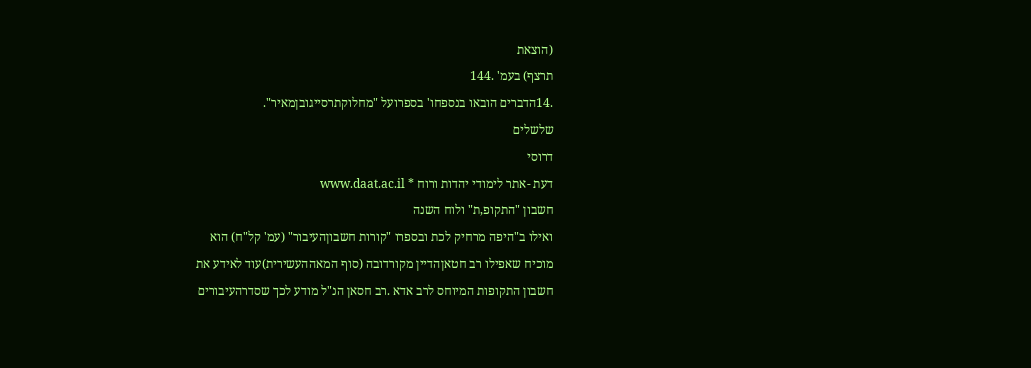(הוצאת
תרצף) בעמ' .144
.14הדברים הובאו בנספחו' בספרועל "מחלוקתרסייגובןמאיר".
שלשלים
דרוסי
דעת -אתר לימודי יהדות ורוח * www.daat.ac.il
חשבון "התקופ,ת" ולוח השנה
ואילו ב"היפה מרחיק לכת ובספרו "קורות חשבוןהעיבור" (עמ' קל"ח) הוא
מוכיח שאפילו רב חטאןהדיין מקורדובה (סוף המאההעשירית)עוד לאידע את
חשבון התקופות המיוחס לרב אדא .רב חסאן הנ"ל מודע לכך שסדרהעיבורים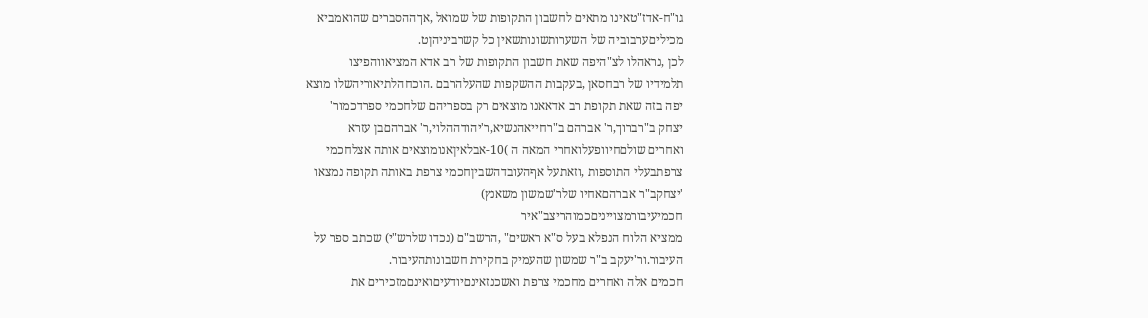גו"ח-אדז"טאינו מתאים לחשבון התקופות של שמואל ,אךההסברים שהואמביא
מכיליםערבוביה של השערותשונותשאין כל קשרביניהןט.
לכן ,נראהלו לצ"היפה שאת חשבון התקופות של רב אדא המציאווהפיצו
תלמידיו של רבחסאן ,בעקבות ההשקפות שהעלהרבם .הוכחהלתיאוריהשלו מוצא
יפה בזה שאת תקופת רב אדאאנו מוצאים רק בספריהם שלחכמי ספרדכמור'
יצחק ב"רברוך,ר' אברהם ב"רחייאהנשיא,ר'יהודההלוי,ר' אברהםבן עזרא
ואחרים שולםחיוופעלואחרי המאה ה )10-אבלאיןאנומוצאים אותה אצלחכמי
צרפתבעלי התוספות ,וזאתעל אףהעובדהשביןחכמי צרפת באותה תקופה נמצאו
'יצחקב"ר אברהםאחיו שלר'שמשון משאנץ)
חכמיעיבורמצוייניםכמוהריצב"איר
ממציא הלוח הנפלא בעל ס"א ראשים" ,הרשב"ם (נכדו שלרש"י) שכתב ספר על
העיבור.ור'יעקב ב"ר שמשון שהעמיק בחקירת חשבונותהעיבור.
חכמים אלה ואחרים מחכמי צרפת ואשכנזאינםיודעיםואינםמזכירים את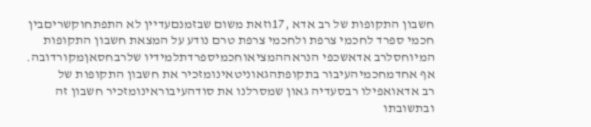חשבון התקופות של רב אדא ,17וזאת משום שבזמנםעדיין לא התפתחוקשריםבין
חכמי ספרד לחכמי צרפת ולחכמי צרפת טרם נודע על המצאת חשבון התקופות
המיוחסלרב אדאשכפי הנראההמציאוחכמיספרדתלמידיו שלרבחסאןמקורדובה.
אף אחדמחכמיהעיבור בתקופתהגאוניטאינומזכיר את חשבון התקופות של
רב אדאואפילו רבסעדיה גאון שמסרלנו את סודהעיבוראינומזכיר חשבון זה
ובתשובתו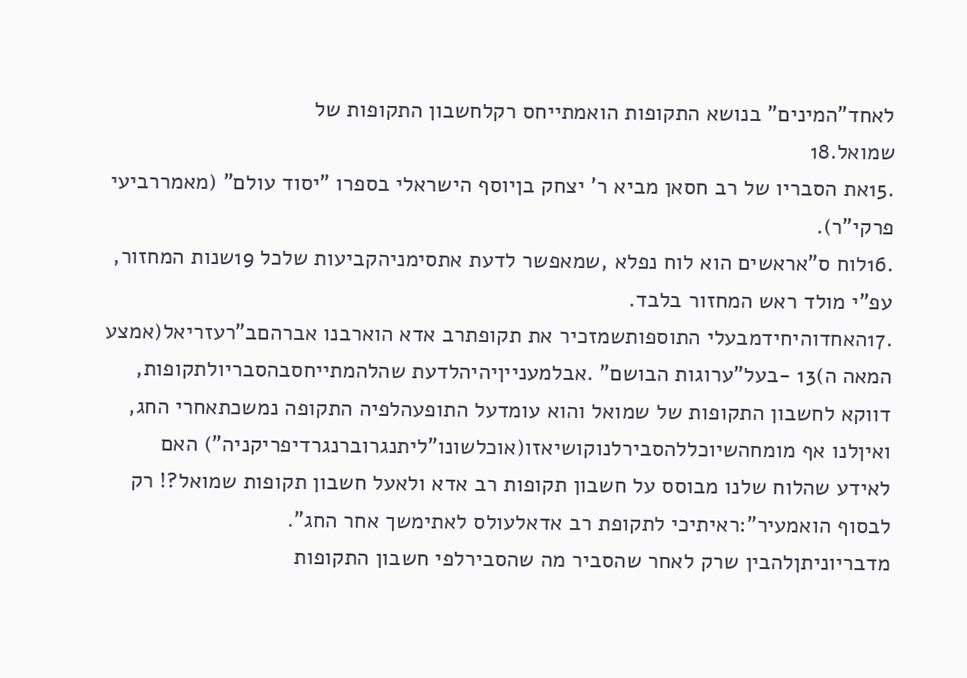לאחד"המינים" בנושא התקופות הואמתייחס רקלחשבון התקופות של
שמואל.18
.15את הסבריו של רב חסאן מביא ר' יצחק בןיוסף הישראלי בספרו "יסוד עולם" (מאמררביעי
פרקי"ר).
.16לוח ס"אראשים הוא לוח נפלא ,שמאפשר לדעת אתסימניהקביעות שלכל 19שנות המחזור,
עפ"י מולד ראש המחזור בלבד.
.17האחדוהיחידמבעלי התוספותשמזכיר את תקופתרב אדא הוארבנו אברהםב"רעזריאל(אמצע
המאה ה)13 -בעל"ערוגות הבושם" .אבלמענייןיהיהלדעת שהלהמתייחסבהסבריולתקופות,
דווקא לחשבון התקופות של שמואל והוא עומדעל התופעהלפיה התקופה נמשכתאחרי החג,
ואיןלנו אף מומחהשיוכללהסבירלנוקושיאזו(אוכלשונו"ליתנגרוברנגרדיפריקניה") האם
לאידע שהלוח שלנו מבוסס על חשבון תקופות רב אדא ולאעל חשבון תקופות שמואל?! רק
לבסוף הואמעיר":ראיתיכי לתקופת רב אדאלעולס לאתימשך אחר החג".
מדבריוניתןלהבין שרק לאחר שהסביר מה שהסבירלפי חשבון התקופות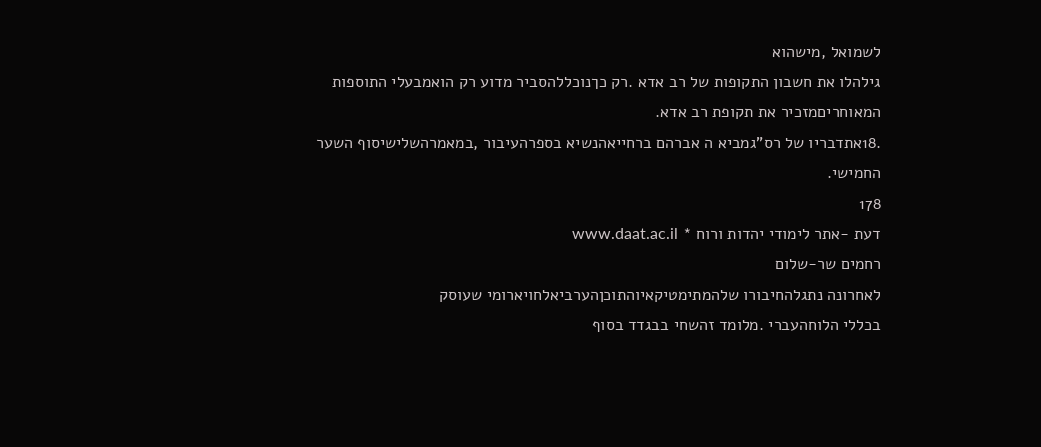לשמואל ,מישהוא
גילהלו את חשבון התקופות של רב אדא .רק כךנוכללהסביר מדוע רק הואמבעלי התוספות
המאוחריםמזכיר את תקופת רב אדא.
.18אתדבריו של רס"גמביא ה אברהם ברחייאהנשיא בספרהעיבור ,במאמרהשלישיסוף השער
החמישי.
178
דעת -אתר לימודי יהדות ורוח * www.daat.ac.il
רחמים שר-שלום
לאחרונה נתגלהחיבורו שלהמתימטיקאיוהתוכןהערביאלחויארומי שעוסק
בכללי הלוחהעברי .מלומד זהשחי בבגדד בסוף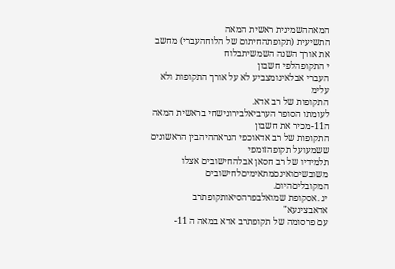המאההשמינית ראשית המאה
התשיעית (תקופתהחיתום של הלוחהעברי) מחשב את אורך השנה השמשיתבלוח
י התקופהלפי חשבון
העברי אבלאינומצביע לא על אורך התקופות ולא עלימ
התקופות של רב אדא.
לעומתו הסופר הערביאלבירונישחי בראשית המאה ה11-מכיר את חשבון
התקופות של רב אדאוכפי הנראההיהבין הראשונים ששמעועל תקופהזומפי
תלמידיו של רב חסאן אבלהחישובים אצלו משובשיםואינםמתאימיםלחישובים
המקובליםהיום.
יג .אסקופת שמואלבפרהסיאותקופתרב אדאבצינעא"
עם פרסומה של תקופתרב אדא במאה ה 11-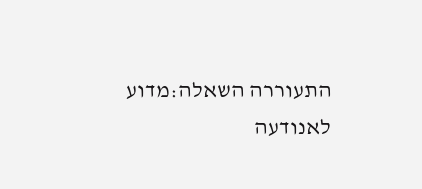התעוררה השאלה:מדוע לאנודעה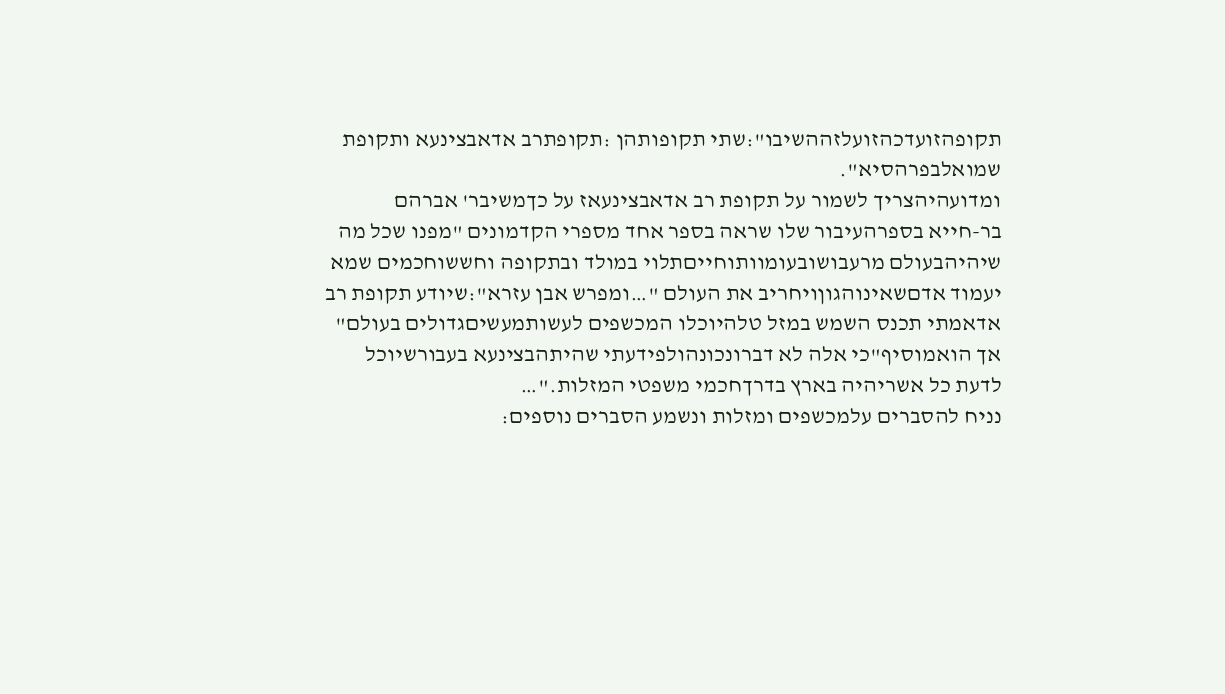תקופהזועדכהזועלזההשיבו":שתי תקופותהן :תקופתרב אדאבצינעא ותקופת
שמואלבפרהסיא".
ומדועהיהצריך לשמור על תקופת רב אדאבצינעאז על כךמשיבר' אברהם
בר-חייא בספרהעיבור שלו שראה בספר אחד מספרי הקדמונים "מפנו שכל מה
שיהיהבעולם מרעבושובעומוותוחייםתלוי במולד ובתקופה וחששוחכמים שמא
יעמוד אדםשאינוהגוןויחריב את העולם "…ומפרש אבן עזרא":שיודע תקופת רב
אדאמתי תכנס השמש במזל טלהיוכלו המכשפים לעשותמעשיםגדולים בעולם"
אך הואמוסיף"כי אלה לא דברונכונהולפידעתי שהיתהבצינעא בעבורשיוכל
לדעת כל אשריהיה בארץ בדרךחכמי משפטי המזלות."…
נניח להסברים עלמכשפים ומזלות ונשמע הסברים נוספים: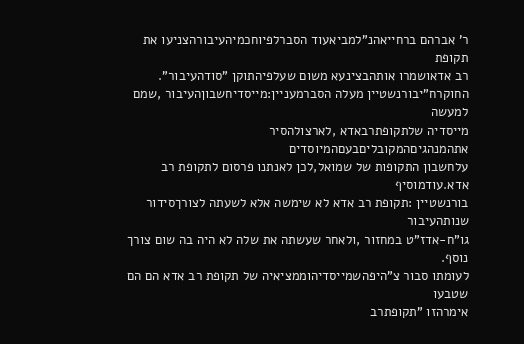ר' אברהם ברחייאהנ"למביאעוד הסברלפיוחכמיהעיבורהצניעו את תקופת
רב אדאושמרו אותהבצינעא משום שעלפיהתוקן "סודהעיבור".
החוקרח"יבורנשטיין מעלה הסברמעניין:מייסדיחשבוןהעיבור ,שמם למעשה
מייסדיה שלתקופתרבאדא ,לארצולהסיר אתהמנהגיםהמקובליםבעםהמיוסדים
עלחשבון התקופות של שמואל,לכן לאנתנו פרסום לתקופת רב אדא.עודמוסיף
בורנשטיין :תקופת רב אדא לא שימשה אלא לשעתה לצורךסידור שנותהעיבור
גו"ח-אדז"ט במחזור ,ולאחר שעשתה את שלה לא היה בה שום צורך נוסף.
לעומתו סבור צ"היפהשמייסדיהוממציאיה של תקופת רב אדא הם הם שטבעו
אימרהזו "תקופתרב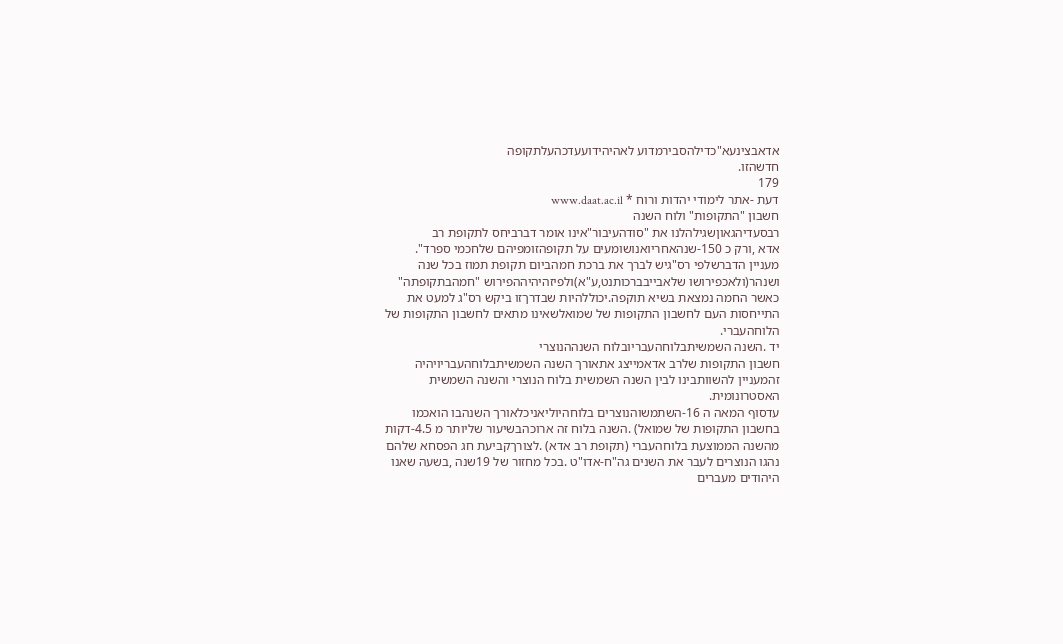אדאבצינעא"כדילהסבירמדוע לאהיהידועעדכהעלתקופה
חדשהזו.
179
דעת -אתר לימודי יהדות ורוח * www.daat.ac.il
חשבון "התקופות" ולוח השנה
רבסעדיהגאוןשגילהלנו את "סודהעיבור"אינו אומר דברביחס לתקופת רב
אדא ,ורק כ 150-שנהאחריואנושומעים על תקופהזומפיהם שלחכמי ספרד".
מעניין הדברשלפי רס"גיש לברך את ברכת חמהביום תקופת תמוז בכל שנה
ושנהר(ולאכפירושו שלאבייבברכותנט,ע"א)ולפיזהיהיההפירוש "חמהבתקופתה"
כאשר החמה נמצאת בשיא תוקפה.יכוללהיות שבדרךזו ביקש רס"ג למעט את
התייחסות העם לחשבון התקופות של שמואלשאינו מתאים לחשבון התקופות של
הלוחהעברי.
יד .השנה השמשיתבלוחהעבריובלוח השנההנוצרי
חשבון התקופות שלרב אדאמייצג אתאורך השנה השמשיתבלוחהעבריויהיה
זהמעניין להשוותבינו לבין השנה השמשית בלוח הנוצרי והשנה השמשית
האסטרונומית.
עדסוף המאה ה 16-השתמשוהנוצרים בלוחהיוליאניכלאורך השנהבו הואכמו
בחשבון התקופות של שמואל) .השנה בלוח זה ארוכהבשיעור שליותר מ 4.5-דקות
מהשנה הממוצעת בלוחהעברי (תקופת רב אדא) .לצורךקביעת חג הפסחא שלהם
נהגו הנוצרים לעבר את השנים גה"ח-אדו"ט .בכל מחזור של 19שנה ,בשעה שאנו
היהודים מעברים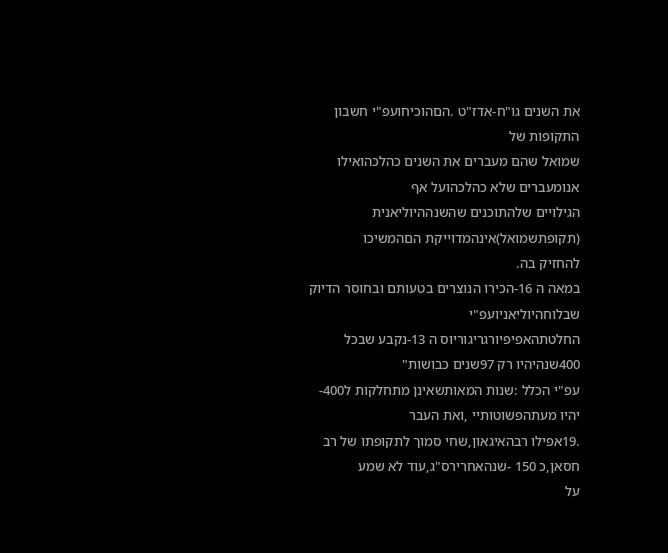את השנים גו"ח-אדז"ט .הםהוכיחועפ"י חשבון התקופות של
שמואל שהם מעברים את השנים כהלכהואילו אנומעברים שלא כהלכהועל אף
הגילויים שלהתוכנים שהשנההיוליאנית (תקופתשמואל)אינהמדוייקת הםהמשיכו
להחזיק בה.
במאה ה 16-הכירו הנוצרים בטעותם ובחוסר הדיוק שבלוחהיוליאניועפ"י
החלטתהאפיפיורגריגוריוס ה 13-נקבע שבכל 400שנהיהיו רק 97שנים כבושות"
עפ"י הכלל :שנות המאותשאינן מתחלקות ל400-יהיו מעתהפשוטותיי ,ואת העבר
.19אפילו רבהאיגאון,שחי סמוך לתקופתו של רב חסאן,כ 150 -שנהאחרירס"ג,עוד לא שמע
על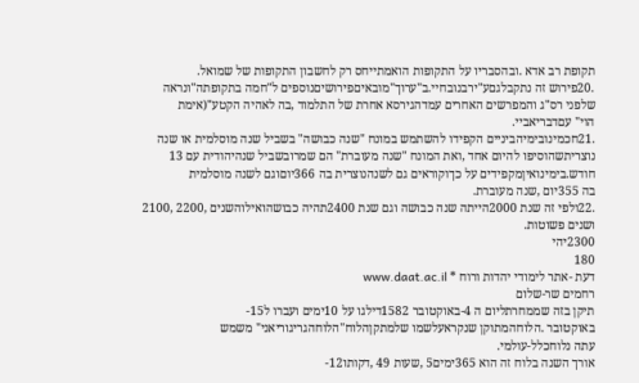תקופת רב אדא .ובהסבריו על התקופות הואמתייחס רק לחשבון התקופות של שמואל.
.20פירוש זה נתקבלגםע"ירבנובחיי.ב"ערוך"מובאיםפירושיםנוספים ל"חמה בתקופתה"ונראה
שלפני רס"ג והמפרשים האחרים עמדהגירסא אחרת של התלמוד ,בה לאהיה הקטע"(אימת
הוי" עםדבריאביי.
.21חכמינובימיהביניים הקפידו להשתמש במונח "שנה כבושה" בשביל שנה מוסלמית או שנה
נוצריתשהוסיפו להיום אחד ,ואת המונח "שנה מעוברת" הם שמרובשביל שנהיהודית עם 13
חודש.בימינואיןמקפידים על כךוקוראים גם לשנהנוצרית בה 366יוםוגם לשנה מוסלמית
בה 355יום ,שנה מעוברת.
.22ולפי זה שנת 2000הייתה שנה כבושה וגם שנת 2400תהיה כבושהואילוהשנים ,2200 ,2100
ושנים פשוטות.
2300יהי
180
דעת -אתר לימודי יהדות ורוח * www.daat.ac.il
רחמים שר-שלום
תיקן בזה שממחרתליום ה 4-באוקטובר 1582דילגו על 10ימים ועברו ל15-
באוקטובר .הלוחהמתוקן שנקראעלשמו שלמתקןהלוח"הלוחהגריגוריאני" משמש
עתה נלוחכלל-עולמי.
אורך השנה בלוח זה הוא 365ימים5 ,שעות 49 ,דקותו12-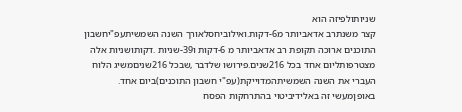שניותולפיזה הוא
קצר משנתרב אדאביותר מ6-דקות.ואילוביחסלאורך השנה השמשיתעפ"יחשבון
התוכנים ארוכה תקופת רב אדאביותר מ 6-דקות ו39-שניות .דקותושניות אלה
מצטרפותליום אחד בכל 216שנים.פירושו שלדבר ,שבכל 216שניםמשיג הלוח
העברי את השנה השמשיתהמדוייקת(עפ"י חשבון התוכנים)ביום אחד.
באופןמעשי זה באלידיביטוי בהתרחקות הפסח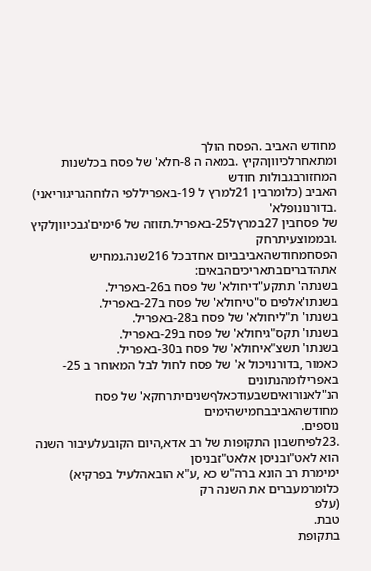מחודש האביב .הפסח הולך
ומתאחרלכיווןהקיץ .במאה ה 8-חלא' של פסח בכלשנות המחזורבגבולות חודש
האביב (כלומרבין 21למרץ ל 19-באפריללפי הלוחהגריגוריאני) .בדורנונופלא'
של פסחבין 27במרץל25-באפריל.תזוזה של 6ימים'גבכיווןלקיץ .ובממוצעיתרחק
הפסחמחודשהאביבביום אחדבכל 216שנה.נמחיש אתהדבריםבתאריכיםהבאים:
בשנתה' תתקע"דיחולא' של פסח ב26-באפריל.
בשנתו'אלפים ס"טיחולא' של פסח ב27-באפריל.
בשנתו' ת"ליחולא' של פסח ב28-באפריל.
בשנתו' תקס"גיחולא' של פסח ב29-באפריל.
בשנתו' תשצ"איחולא' של פסח ב30-באפריל.
כאמור ,בדורנויכול א' של פסח לחול לבל המאוחר ב 25-באפרילומהנתונים
הנ"לאנורואיםשבעודכאלףשניםיתרחקא' של פסח מחודשהאביבבחמישהימים
נוספים.
.23לפיחשבון התקופות של רב אדא,היום הקובעלעיבור השנה הוא לאט"ובניסן אלאט"זבניסן
ימימרת רב הונא ברה"ש כא ,ע"א הובאהלעיל בפרקיא) כלומרמעברים את השנה רק
(עלפ
טבת.
בתקופת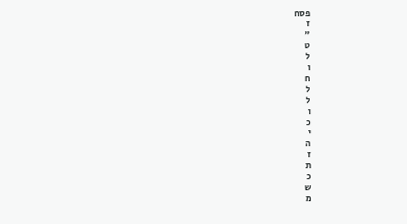פסח
ז
"
ט
ל
ו
ח
ל
ל
ו
כ
י
ה
ז
ת
כ
ש
מ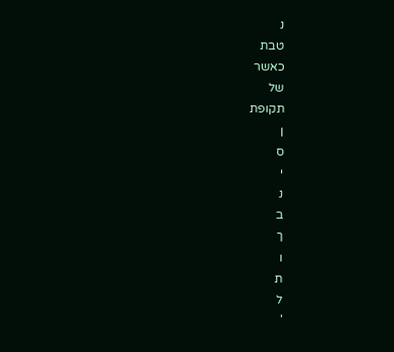נ
טבת
כאשר
של
תקופת
ן
ס
י
נ
ב
ך
ו
ת
ל
'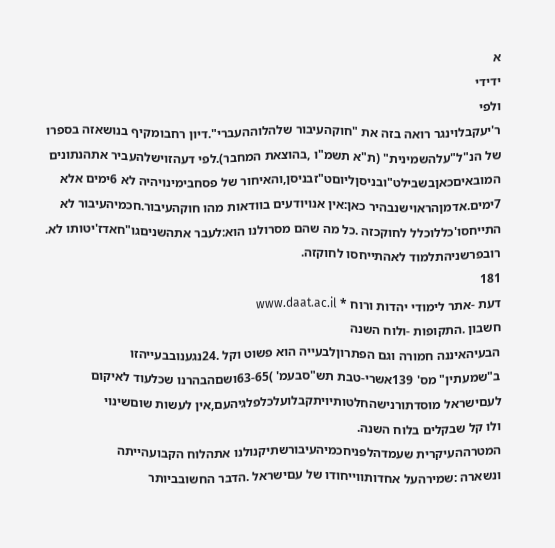א
ידידי
ולפי
ר'יעקבלוינגר רואה בזה את "חוקהעיבור שלהלוההעברי".דיון רחבומקיף בנושאזה בספרו
של הנ"ל"עלהשמינית" (ת"א תשמ"ו ,בהוצאת המחבר).לפי דעהזוישלהעביר אתהנתונים
המובאיםכאןבשבילט"ובניסןליוםט"זבניסן,והאיחור של פסחבימינויהיה לא 6ימים אלא
7ימים.אדמןהראוישנבהיר כאן:אין אנויודעים בוודאות מהו חוקהעיבור.חכמיהעיבור לא
התייחסו'כללוכלל לחוקכזה .כל מה שהם מסרולנו הוא:לעבר אתהשניםגו"חאדז'יטותו לא.
רובפרשניהתלמוד לאהתייחסו לחוקזה.
181
דעת -אתר לימודי יהדות ורוח * www.daat.ac.il
חשבון .התקופות -ולוח השנה
הבעיהאיננה חמורה וגם הפתרוןלבעייה הוא פשוט וקל .24נגענובבעייהזו
ב"שמעתין" מס' 139אשרי-טבת תש"סבעמ' )63-65ושםהבהרנו שכלעוד לאיקום
לעםישראל מוסדתורנישהחלטותיויתקבלועלכלפלגיהעם,אין לעשות שוםשינוי
ולו קל שבקלים בלוח השנה.
המטרההעיקרית שעמדהלפניחכמיהעיבורשתיקנולנו אתהלוח הקבועהייתה
ונשארה :שמירהעל אחדותווייחודו של עםישראל .הדבר החשובביותר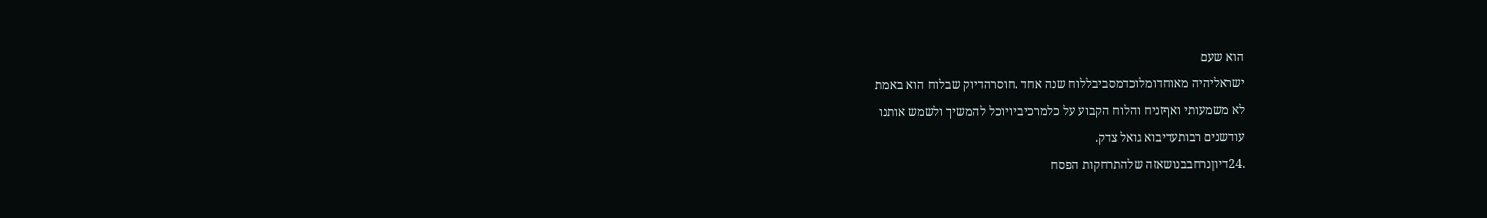הוא שעם
ישראליהיה מאוחדומלוכדמסביבללוח שנה אחד .חוסרהדיוק שבלוח הוא באמת
לא משמעותי ואףזניח והלוח הקבוע על כלמרכיביויוכל להמשיך ולשמש אותנו
עודשנים רבותעדיבוא גואל צדק.
.24דיוןנרחבבנושאזה שלהתרחקות הפסח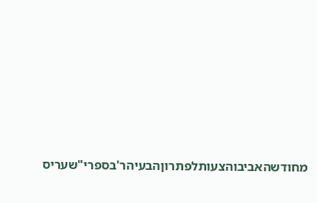מחודשהאביבוהצעותלפתרוןהבעיהר'בספרי"שעריס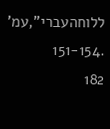ללוחהעברי",עמ' .151-154
182